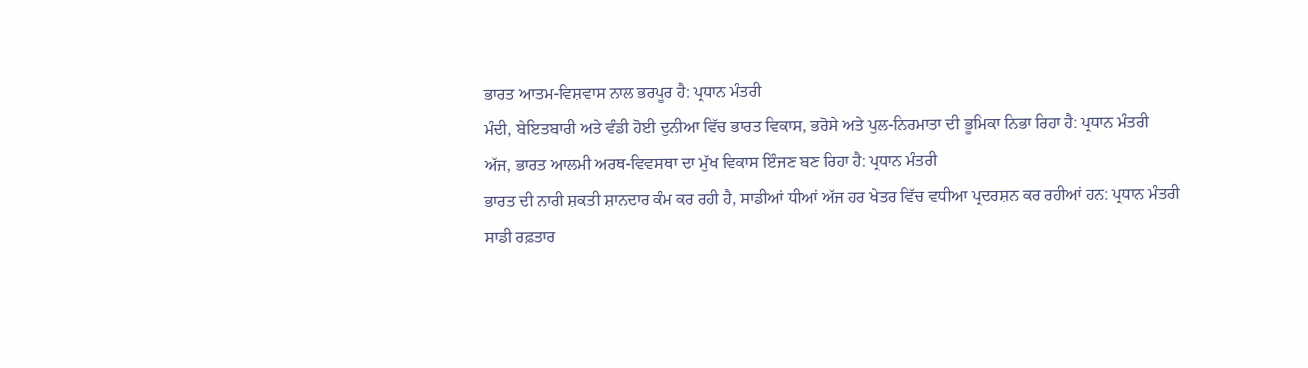ਭਾਰਤ ਆਤਮ-ਵਿਸ਼ਵਾਸ ਨਾਲ ਭਰਪੂਰ ਹੈ: ਪ੍ਰਧਾਨ ਮੰਤਰੀ
ਮੰਦੀ, ਬੇਇਤਬਾਰੀ ਅਤੇ ਵੰਡੀ ਹੋਈ ਦੁਨੀਆ ਵਿੱਚ ਭਾਰਤ ਵਿਕਾਸ, ਭਰੋਸੇ ਅਤੇ ਪੁਲ-ਨਿਰਮਾਤਾ ਦੀ ਭੂਮਿਕਾ ਨਿਭਾ ਰਿਹਾ ਹੈ: ਪ੍ਰਧਾਨ ਮੰਤਰੀ
ਅੱਜ, ਭਾਰਤ ਆਲਮੀ ਅਰਥ-ਵਿਵਸਥਾ ਦਾ ਮੁੱਖ ਵਿਕਾਸ ਇੰਜਣ ਬਣ ਰਿਹਾ ਹੈ: ਪ੍ਰਧਾਨ ਮੰਤਰੀ
ਭਾਰਤ ਦੀ ਨਾਰੀ ਸ਼ਕਤੀ ਸ਼ਾਨਦਾਰ ਕੰਮ ਕਰ ਰਹੀ ਹੈ, ਸਾਡੀਆਂ ਧੀਆਂ ਅੱਜ ਹਰ ਖੇਤਰ ਵਿੱਚ ਵਧੀਆ ਪ੍ਰਦਰਸ਼ਨ ਕਰ ਰਹੀਆਂ ਹਨ: ਪ੍ਰਧਾਨ ਮੰਤਰੀ
ਸਾਡੀ ਰਫ਼ਤਾਰ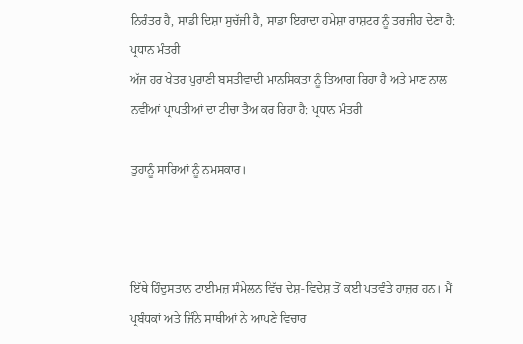ਨਿਰੰਤਰ ਹੈ, ਸਾਡੀ ਦਿਸ਼ਾ ਸੁਚੱਜੀ ਹੈ, ਸਾਡਾ ਇਰਾਦਾ ਹਮੇਸ਼ਾ ਰਾਸ਼ਟਰ ਨੂੰ ਤਰਜੀਹ ਦੇਣਾ ਹੈ: ਪ੍ਰਧਾਨ ਮੰਤਰੀ
ਅੱਜ ਹਰ ਖੇਤਰ ਪੁਰਾਣੀ ਬਸਤੀਵਾਦੀ ਮਾਨਸਿਕਤਾ ਨੂੰ ਤਿਆਗ ਰਿਹਾ ਹੈ ਅਤੇ ਮਾਣ ਨਾਲ ਨਵੀਂਆਂ ਪ੍ਰਾਪਤੀਆਂ ਦਾ ਟੀਚਾ ਤੈਅ ਕਰ ਰਿਹਾ ਹੈ: ਪ੍ਰਧਾਨ ਮੰਤਰੀ

ਤੁਹਾਨੂੰ ਸਾਰਿਆਂ ਨੂੰ ਨਮਸਕਾਰ।



ਇੱਥੇ ਹਿੰਦੁਸਤਾਨ ਟਾਈਮਜ਼ ਸੰਮੇਲਨ ਵਿੱਚ ਦੇਸ਼-ਵਿਦੇਸ਼ ਤੋਂ ਕਈ ਪਤਵੰਤੇ ਹਾਜ਼ਰ ਹਨ। ਮੈਂ ਪ੍ਰਬੰਧਕਾਂ ਅਤੇ ਜਿੰਨੇ ਸਾਥੀਆਂ ਨੇ ਆਪਣੇ ਵਿਚਾਰ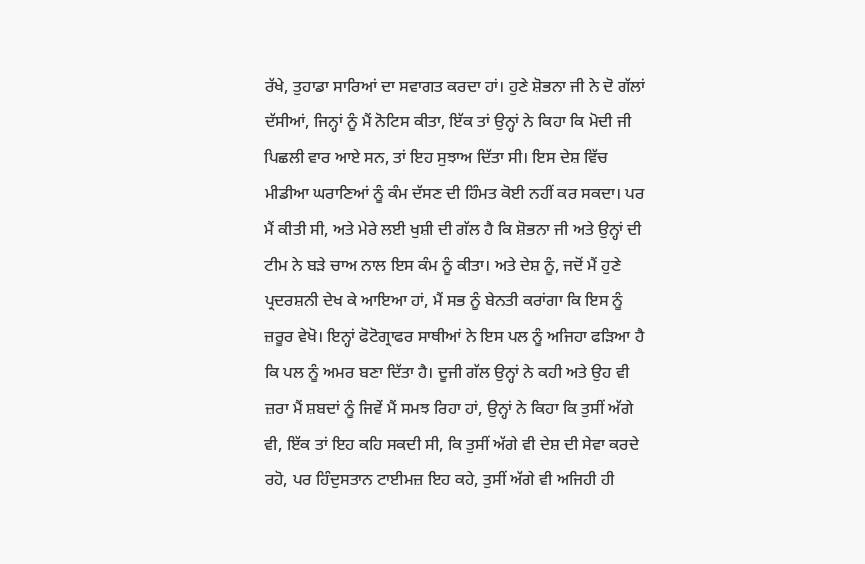ਰੱਖੇ, ਤੁਹਾਡਾ ਸਾਰਿਆਂ ਦਾ ਸਵਾਗਤ ਕਰਦਾ ਹਾਂ। ਹੁਣੇ ਸ਼ੋਭਨਾ ਜੀ ਨੇ ਦੋ ਗੱਲਾਂ ਦੱਸੀਆਂ, ਜਿਨ੍ਹਾਂ ਨੂੰ ਮੈਂ ਨੋਟਿਸ ਕੀਤਾ, ਇੱਕ ਤਾਂ ਉਨ੍ਹਾਂ ਨੇ ਕਿਹਾ ਕਿ ਮੋਦੀ ਜੀ ਪਿਛਲੀ ਵਾਰ ਆਏ ਸਨ, ਤਾਂ ਇਹ ਸੁਝਾਅ ਦਿੱਤਾ ਸੀ। ਇਸ ਦੇਸ਼ ਵਿੱਚ ਮੀਡੀਆ ਘਰਾਣਿਆਂ ਨੂੰ ਕੰਮ ਦੱਸਣ ਦੀ ਹਿੰਮਤ ਕੋਈ ਨਹੀਂ ਕਰ ਸਕਦਾ। ਪਰ ਮੈਂ ਕੀਤੀ ਸੀ, ਅਤੇ ਮੇਰੇ ਲਈ ਖੁਸ਼ੀ ਦੀ ਗੱਲ ਹੈ ਕਿ ਸ਼ੋਭਨਾ ਜੀ ਅਤੇ ਉਨ੍ਹਾਂ ਦੀ ਟੀਮ ਨੇ ਬੜੇ ਚਾਅ ਨਾਲ ਇਸ ਕੰਮ ਨੂੰ ਕੀਤਾ। ਅਤੇ ਦੇਸ਼ ਨੂੰ, ਜਦੋਂ ਮੈਂ ਹੁਣੇ ਪ੍ਰਦਰਸ਼ਨੀ ਦੇਖ ਕੇ ਆਇਆ ਹਾਂ, ਮੈਂ ਸਭ ਨੂੰ ਬੇਨਤੀ ਕਰਾਂਗਾ ਕਿ ਇਸ ਨੂੰ ਜ਼ਰੂਰ ਵੇਖੋ। ਇਨ੍ਹਾਂ ਫੋਟੋਗ੍ਰਾਫਰ ਸਾਥੀਆਂ ਨੇ ਇਸ ਪਲ ਨੂੰ ਅਜਿਹਾ ਫੜਿਆ ਹੈ ਕਿ ਪਲ ਨੂੰ ਅਮਰ ਬਣਾ ਦਿੱਤਾ ਹੈ। ਦੂਜੀ ਗੱਲ ਉਨ੍ਹਾਂ ਨੇ ਕਹੀ ਅਤੇ ਉਹ ਵੀ ਜ਼ਰਾ ਮੈਂ ਸ਼ਬਦਾਂ ਨੂੰ ਜਿਵੇਂ ਮੈਂ ਸਮਝ ਰਿਹਾ ਹਾਂ, ਉਨ੍ਹਾਂ ਨੇ ਕਿਹਾ ਕਿ ਤੁਸੀਂ ਅੱਗੇ ਵੀ, ਇੱਕ ਤਾਂ ਇਹ ਕਹਿ ਸਕਦੀ ਸੀ, ਕਿ ਤੁਸੀਂ ਅੱਗੇ ਵੀ ਦੇਸ਼ ਦੀ ਸੇਵਾ ਕਰਦੇ ਰਹੋ, ਪਰ ਹਿੰਦੁਸਤਾਨ ਟਾਈਮਜ਼ ਇਹ ਕਹੇ, ਤੁਸੀਂ ਅੱਗੇ ਵੀ ਅਜਿਹੀ ਹੀ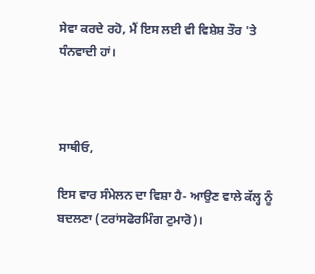ਸੇਵਾ ਕਰਦੇ ਰਹੋ, ਮੈਂ ਇਸ ਲਈ ਵੀ ਵਿਸ਼ੇਸ਼ ਤੌਰ 'ਤੇ ਧੰਨਵਾਦੀ ਹਾਂ।



ਸਾਥੀਓ,

ਇਸ ਵਾਰ ਸੰਮੇਲਨ ਦਾ ਵਿਸ਼ਾ ਹੈ- ਆਉਣ ਵਾਲੇ ਕੱਲ੍ਹ ਨੂੰ ਬਦਲਣਾ (ਟਰਾਂਸਫੋਰਮਿੰਗ ਟੁਮਾਰੋ)।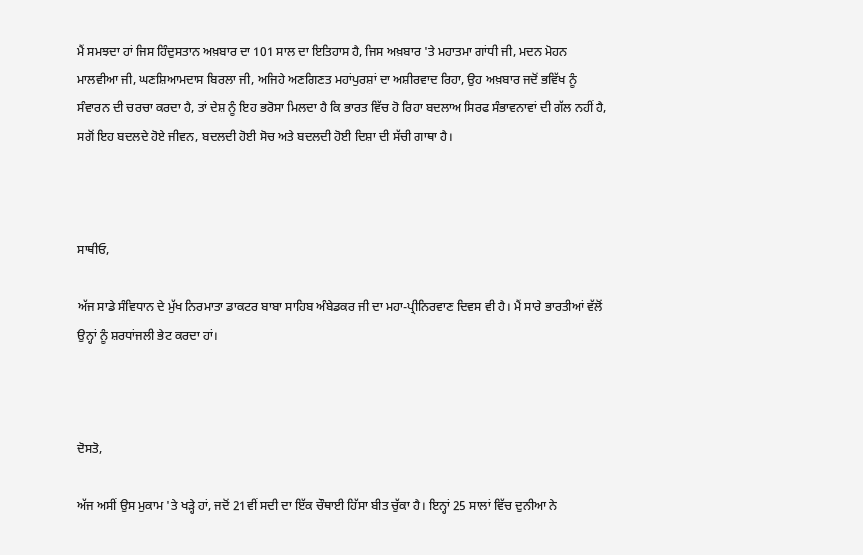ਮੈਂ ਸਮਝਦਾ ਹਾਂ ਜਿਸ ਹਿੰਦੁਸਤਾਨ ਅਖ਼ਬਾਰ ਦਾ 101 ਸਾਲ ਦਾ ਇਤਿਹਾਸ ਹੈ, ਜਿਸ ਅਖ਼ਬਾਰ 'ਤੇ ਮਹਾਤਮਾ ਗਾਂਧੀ ਜੀ, ਮਦਨ ਮੋਹਨ ਮਾਲਵੀਆ ਜੀ, ਘਣਸ਼ਿਆਮਦਾਸ ਬਿਰਲਾ ਜੀ, ਅਜਿਹੇ ਅਣਗਿਣਤ ਮਹਾਂਪੁਰਸ਼ਾਂ ਦਾ ਅਸ਼ੀਰਵਾਦ ਰਿਹਾ, ਉਹ ਅਖ਼ਬਾਰ ਜਦੋਂ ਭਵਿੱਖ ਨੂੰ ਸੰਵਾਰਨ ਦੀ ਚਰਚਾ ਕਰਦਾ ਹੈ, ਤਾਂ ਦੇਸ਼ ਨੂੰ ਇਹ ਭਰੋਸਾ ਮਿਲਦਾ ਹੈ ਕਿ ਭਾਰਤ ਵਿੱਚ ਹੋ ਰਿਹਾ ਬਦਲਾਅ ਸਿਰਫ ਸੰਭਾਵਨਾਵਾਂ ਦੀ ਗੱਲ ਨਹੀਂ ਹੈ, ਸਗੋਂ ਇਹ ਬਦਲਦੇ ਹੋਏ ਜੀਵਨ, ਬਦਲਦੀ ਹੋਈ ਸੋਚ ਅਤੇ ਬਦਲਦੀ ਹੋਈ ਦਿਸ਼ਾ ਦੀ ਸੱਚੀ ਗਾਥਾ ਹੈ।



ਸਾਥੀਓ,

ਅੱਜ ਸਾਡੇ ਸੰਵਿਧਾਨ ਦੇ ਮੁੱਖ ਨਿਰਮਾਤਾ ਡਾਕਟਰ ਬਾਬਾ ਸਾਹਿਬ ਅੰਬੇਡਕਰ ਜੀ ਦਾ ਮਹਾ-ਪ੍ਰੀਨਿਰਵਾਣ ਦਿਵਸ ਵੀ ਹੈ। ਮੈਂ ਸਾਰੇ ਭਾਰਤੀਆਂ ਵੱਲੋਂ ਉਨ੍ਹਾਂ ਨੂੰ ਸ਼ਰਧਾਂਜਲੀ ਭੇਟ ਕਰਦਾ ਹਾਂ।



ਦੋਸਤੋ,

ਅੱਜ ਅਸੀਂ ਉਸ ਮੁਕਾਮ 'ਤੇ ਖੜ੍ਹੇ ਹਾਂ, ਜਦੋਂ 21ਵੀਂ ਸਦੀ ਦਾ ਇੱਕ ਚੌਥਾਈ ਹਿੱਸਾ ਬੀਤ ਚੁੱਕਾ ਹੈ। ਇਨ੍ਹਾਂ 25 ਸਾਲਾਂ ਵਿੱਚ ਦੁਨੀਆ ਨੇ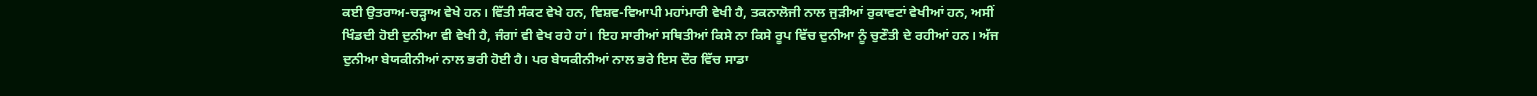ਕਈ ਉਤਰਾਅ-ਚੜ੍ਹਾਅ ਵੇਖੇ ਹਨ। ਵਿੱਤੀ ਸੰਕਟ ਵੇਖੇ ਹਨ, ਵਿਸ਼ਵ-ਵਿਆਪੀ ਮਹਾਂਮਾਰੀ ਵੇਖੀ ਹੈ, ਤਕਨਾਲੋਜੀ ਨਾਲ ਜੁੜੀਆਂ ਰੁਕਾਵਟਾਂ ਵੇਖੀਆਂ ਹਨ, ਅਸੀਂ ਖਿੰਡਦੀ ਹੋਈ ਦੁਨੀਆ ਵੀ ਵੇਖੀ ਹੈ, ਜੰਗਾਂ ਵੀ ਵੇਖ ਰਹੇ ਹਾਂ। ਇਹ ਸਾਰੀਆਂ ਸਥਿਤੀਆਂ ਕਿਸੇ ਨਾ ਕਿਸੇ ਰੂਪ ਵਿੱਚ ਦੁਨੀਆ ਨੂੰ ਚੁਣੌਤੀ ਦੇ ਰਹੀਆਂ ਹਨ। ਅੱਜ ਦੁਨੀਆ ਬੇਯਕੀਨੀਆਂ ਨਾਲ ਭਰੀ ਹੋਈ ਹੈ। ਪਰ ਬੇਯਕੀਨੀਆਂ ਨਾਲ ਭਰੇ ਇਸ ਦੌਰ ਵਿੱਚ ਸਾਡਾ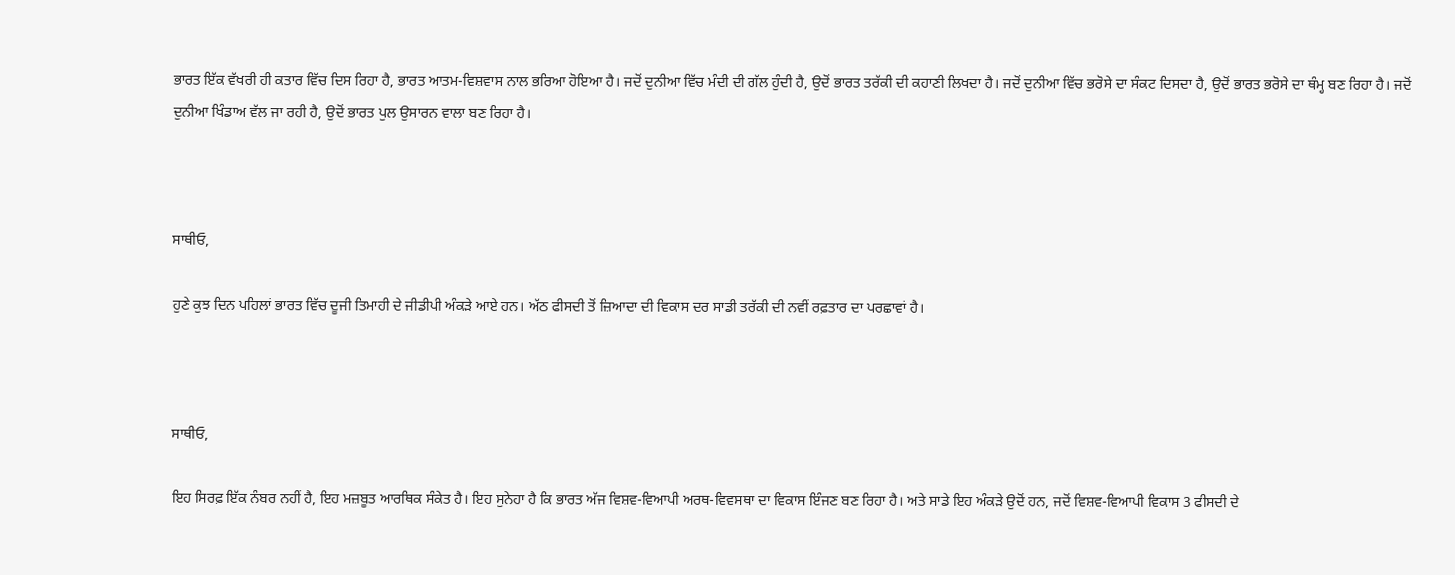ਭਾਰਤ ਇੱਕ ਵੱਖਰੀ ਹੀ ਕਤਾਰ ਵਿੱਚ ਦਿਸ ਰਿਹਾ ਹੈ, ਭਾਰਤ ਆਤਮ-ਵਿਸ਼ਵਾਸ ਨਾਲ ਭਰਿਆ ਹੋਇਆ ਹੈ। ਜਦੋਂ ਦੁਨੀਆ ਵਿੱਚ ਮੰਦੀ ਦੀ ਗੱਲ ਹੁੰਦੀ ਹੈ, ਉਦੋਂ ਭਾਰਤ ਤਰੱਕੀ ਦੀ ਕਹਾਣੀ ਲਿਖਦਾ ਹੈ। ਜਦੋਂ ਦੁਨੀਆ ਵਿੱਚ ਭਰੋਸੇ ਦਾ ਸੰਕਟ ਦਿਸਦਾ ਹੈ, ਉਦੋਂ ਭਾਰਤ ਭਰੋਸੇ ਦਾ ਥੰਮ੍ਹ ਬਣ ਰਿਹਾ ਹੈ। ਜਦੋਂ ਦੁਨੀਆ ਖਿੰਡਾਅ ਵੱਲ ਜਾ ਰਹੀ ਹੈ, ਉਦੋਂ ਭਾਰਤ ਪੁਲ ਉਸਾਰਨ ਵਾਲਾ ਬਣ ਰਿਹਾ ਹੈ।



ਸਾਥੀਓ,

ਹੁਣੇ ਕੁਝ ਦਿਨ ਪਹਿਲਾਂ ਭਾਰਤ ਵਿੱਚ ਦੂਜੀ ਤਿਮਾਹੀ ਦੇ ਜੀਡੀਪੀ ਅੰਕੜੇ ਆਏ ਹਨ। ਅੱਠ ਫੀਸਦੀ ਤੋਂ ਜ਼ਿਆਦਾ ਦੀ ਵਿਕਾਸ ਦਰ ਸਾਡੀ ਤਰੱਕੀ ਦੀ ਨਵੀਂ ਰਫ਼ਤਾਰ ਦਾ ਪਰਛਾਵਾਂ ਹੈ।



ਸਾਥੀਓ,

ਇਹ ਸਿਰਫ਼ ਇੱਕ ਨੰਬਰ ਨਹੀਂ ਹੈ, ਇਹ ਮਜ਼ਬੂਤ ਆਰਥਿਕ ਸੰਕੇਤ ਹੈ। ਇਹ ਸੁਨੇਹਾ ਹੈ ਕਿ ਭਾਰਤ ਅੱਜ ਵਿਸ਼ਵ-ਵਿਆਪੀ ਅਰਥ-ਵਿਵਸਥਾ ਦਾ ਵਿਕਾਸ ਇੰਜਣ ਬਣ ਰਿਹਾ ਹੈ। ਅਤੇ ਸਾਡੇ ਇਹ ਅੰਕੜੇ ਉਦੋਂ ਹਨ, ਜਦੋਂ ਵਿਸ਼ਵ-ਵਿਆਪੀ ਵਿਕਾਸ 3 ਫੀਸਦੀ ਦੇ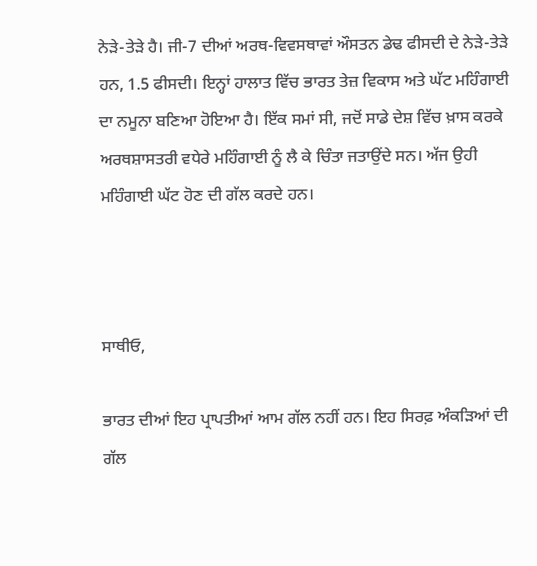ਨੇੜੇ-ਤੇੜੇ ਹੈ। ਜੀ-7 ਦੀਆਂ ਅਰਥ-ਵਿਵਸਥਾਵਾਂ ਔਸਤਨ ਡੇਢ ਫੀਸਦੀ ਦੇ ਨੇੜੇ-ਤੇੜੇ ਹਨ, 1.5 ਫੀਸਦੀ। ਇਨ੍ਹਾਂ ਹਾਲਾਤ ਵਿੱਚ ਭਾਰਤ ਤੇਜ਼ ਵਿਕਾਸ ਅਤੇ ਘੱਟ ਮਹਿੰਗਾਈ ਦਾ ਨਮੂਨਾ ਬਣਿਆ ਹੋਇਆ ਹੈ। ਇੱਕ ਸਮਾਂ ਸੀ, ਜਦੋਂ ਸਾਡੇ ਦੇਸ਼ ਵਿੱਚ ਖ਼ਾਸ ਕਰਕੇ ਅਰਥਸ਼ਾਸਤਰੀ ਵਧੇਰੇ ਮਹਿੰਗਾਈ ਨੂੰ ਲੈ ਕੇ ਚਿੰਤਾ ਜਤਾਉਂਦੇ ਸਨ। ਅੱਜ ਉਹੀ ਮਹਿੰਗਾਈ ਘੱਟ ਹੋਣ ਦੀ ਗੱਲ ਕਰਦੇ ਹਨ।



ਸਾਥੀਓ,

ਭਾਰਤ ਦੀਆਂ ਇਹ ਪ੍ਰਾਪਤੀਆਂ ਆਮ ਗੱਲ ਨਹੀਂ ਹਨ। ਇਹ ਸਿਰਫ਼ ਅੰਕੜਿਆਂ ਦੀ ਗੱਲ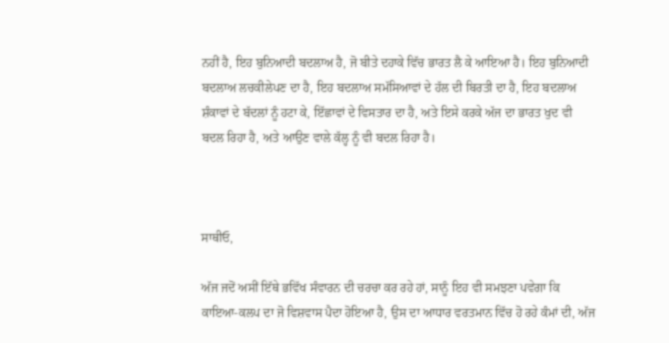ਨਹੀਂ ਹੈ, ਇਹ ਬੁਨਿਆਦੀ ਬਦਲਾਅ ਹੈ, ਜੋ ਬੀਤੇ ਦਹਾਕੇ ਵਿੱਚ ਭਾਰਤ ਲੈ ਕੇ ਆਇਆ ਹੈ। ਇਹ ਬੁਨਿਆਦੀ ਬਦਲਾਅ ਲਚਕੀਲੇਪਣ ਦਾ ਹੈ, ਇਹ ਬਦਲਾਅ ਸਮੱਸਿਆਵਾਂ ਦੇ ਹੱਲ ਦੀ ਬਿਰਤੀ ਦਾ ਹੈ, ਇਹ ਬਦਲਾਅ ਸ਼ੰਕਾਵਾਂ ਦੇ ਬੱਦਲਾਂ ਨੂੰ ਹਟਾ ਕੇ, ਇੱਛਾਵਾਂ ਦੇ ਵਿਸਤਾਰ ਦਾ ਹੈ, ਅਤੇ ਇਸੇ ਕਰਕੇ ਅੱਜ ਦਾ ਭਾਰਤ ਖੁਦ ਵੀ ਬਦਲ ਰਿਹਾ ਹੈ, ਅਤੇ ਆਉਣ ਵਾਲੇ ਕੱਲ੍ਹ ਨੂੰ ਵੀ ਬਦਲ ਰਿਹਾ ਹੈ।



ਸਾਥੀਓ,

ਅੱਜ ਜਦੋਂ ਅਸੀਂ ਇੱਥੇ ਭਵਿੱਖ ਸੰਵਾਰਨ ਦੀ ਚਰਚਾ ਕਰ ਰਹੇ ਹਾਂ, ਸਾਨੂੰ ਇਹ ਵੀ ਸਮਝਣਾ ਪਵੇਗਾ ਕਿ ਕਾਇਆ-ਕਲਪ ਦਾ ਜੋ ਵਿਸ਼ਵਾਸ ਪੈਦਾ ਹੋਇਆ ਹੈ, ਉਸ ਦਾ ਆਧਾਰ ਵਰਤਮਾਨ ਵਿੱਚ ਹੋ ਰਹੇ ਕੰਮਾਂ ਦੀ, ਅੱਜ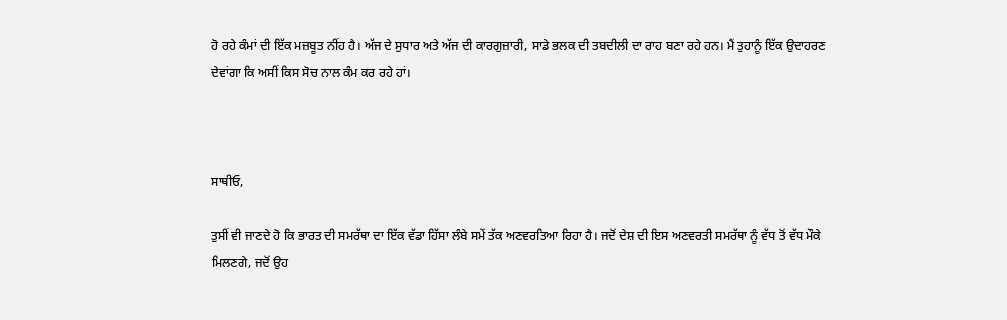ਹੋ ਰਹੇ ਕੰਮਾਂ ਦੀ ਇੱਕ ਮਜ਼ਬੂਤ ਨੀਂਹ ਹੈ। ਅੱਜ ਦੇ ਸੁਧਾਰ ਅਤੇ ਅੱਜ ਦੀ ਕਾਰਗੁਜ਼ਾਰੀ, ਸਾਡੇ ਭਲਕ ਦੀ ਤਬਦੀਲੀ ਦਾ ਰਾਹ ਬਣਾ ਰਹੇ ਹਨ। ਮੈਂ ਤੁਹਾਨੂੰ ਇੱਕ ਉਦਾਹਰਣ ਦੇਵਾਂਗਾ ਕਿ ਅਸੀਂ ਕਿਸ ਸੋਚ ਨਾਲ ਕੰਮ ਕਰ ਰਹੇ ਹਾਂ।



ਸਾਥੀਓ,

ਤੁਸੀਂ ਵੀ ਜਾਣਦੇ ਹੋ ਕਿ ਭਾਰਤ ਦੀ ਸਮਰੱਥਾ ਦਾ ਇੱਕ ਵੱਡਾ ਹਿੱਸਾ ਲੰਬੇ ਸਮੇਂ ਤੱਕ ਅਣਵਰਤਿਆ ਰਿਹਾ ਹੈ। ਜਦੋਂ ਦੇਸ਼ ਦੀ ਇਸ ਅਣਵਰਤੀ ਸਮਰੱਥਾ ਨੂੰ ਵੱਧ ਤੋਂ ਵੱਧ ਮੌਕੇ ਮਿਲਣਗੇ, ਜਦੋਂ ਉਹ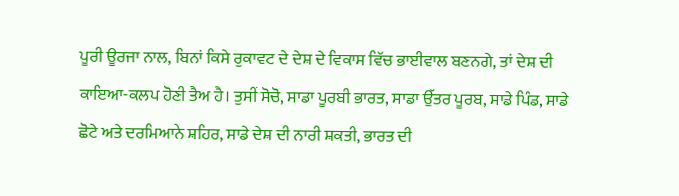ਪੂਰੀ ਊਰਜਾ ਨਾਲ, ਬਿਨਾਂ ਕਿਸੇ ਰੁਕਾਵਟ ਦੇ ਦੇਸ਼ ਦੇ ਵਿਕਾਸ ਵਿੱਚ ਭਾਈਵਾਲ ਬਣਨਗੇ, ਤਾਂ ਦੇਸ਼ ਦੀ ਕਾਇਆ-ਕਲਪ ਹੋਣੀ ਤੈਅ ਹੈ। ਤੁਸੀਂ ਸੋਚੋ, ਸਾਡਾ ਪੂਰਬੀ ਭਾਰਤ, ਸਾਡਾ ਉੱਤਰ ਪੂਰਬ, ਸਾਡੇ ਪਿੰਡ, ਸਾਡੇ ਛੋਟੇ ਅਤੇ ਦਰਮਿਆਨੇ ਸ਼ਹਿਰ, ਸਾਡੇ ਦੇਸ਼ ਦੀ ਨਾਰੀ ਸ਼ਕਤੀ, ਭਾਰਤ ਦੀ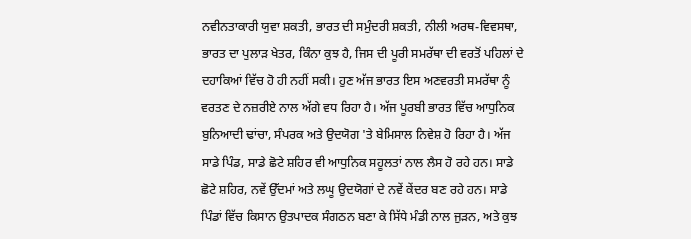ਨਵੀਨਤਾਕਾਰੀ ਯੁਵਾ ਸ਼ਕਤੀ, ਭਾਰਤ ਦੀ ਸਮੁੰਦਰੀ ਸ਼ਕਤੀ, ਨੀਲੀ ਅਰਥ-ਵਿਵਸਥਾ, ਭਾਰਤ ਦਾ ਪੁਲਾੜ ਖੇਤਰ, ਕਿੰਨਾ ਕੁਝ ਹੈ, ਜਿਸ ਦੀ ਪੂਰੀ ਸਮਰੱਥਾ ਦੀ ਵਰਤੋਂ ਪਹਿਲਾਂ ਦੇ ਦਹਾਕਿਆਂ ਵਿੱਚ ਹੋ ਹੀ ਨਹੀਂ ਸਕੀ। ਹੁਣ ਅੱਜ ਭਾਰਤ ਇਸ ਅਣਵਰਤੀ ਸਮਰੱਥਾ ਨੂੰ ਵਰਤਣ ਦੇ ਨਜ਼ਰੀਏ ਨਾਲ ਅੱਗੇ ਵਧ ਰਿਹਾ ਹੈ। ਅੱਜ ਪੂਰਬੀ ਭਾਰਤ ਵਿੱਚ ਆਧੁਨਿਕ ਬੁਨਿਆਦੀ ਢਾਂਚਾ, ਸੰਪਰਕ ਅਤੇ ਉਦਯੋਗ 'ਤੇ ਬੇਮਿਸਾਲ ਨਿਵੇਸ਼ ਹੋ ਰਿਹਾ ਹੈ। ਅੱਜ ਸਾਡੇ ਪਿੰਡ, ਸਾਡੇ ਛੋਟੇ ਸ਼ਹਿਰ ਵੀ ਆਧੁਨਿਕ ਸਹੂਲਤਾਂ ਨਾਲ ਲੈਸ ਹੋ ਰਹੇ ਹਨ। ਸਾਡੇ ਛੋਟੇ ਸ਼ਹਿਰ, ਨਵੇਂ ਉੱਦਮਾਂ ਅਤੇ ਲਘੂ ਉਦਯੋਗਾਂ ਦੇ ਨਵੇਂ ਕੇਂਦਰ ਬਣ ਰਹੇ ਹਨ। ਸਾਡੇ ਪਿੰਡਾਂ ਵਿੱਚ ਕਿਸਾਨ ਉਤਪਾਦਕ ਸੰਗਠਨ ਬਣਾ ਕੇ ਸਿੱਧੇ ਮੰਡੀ ਨਾਲ ਜੁੜਨ, ਅਤੇ ਕੁਝ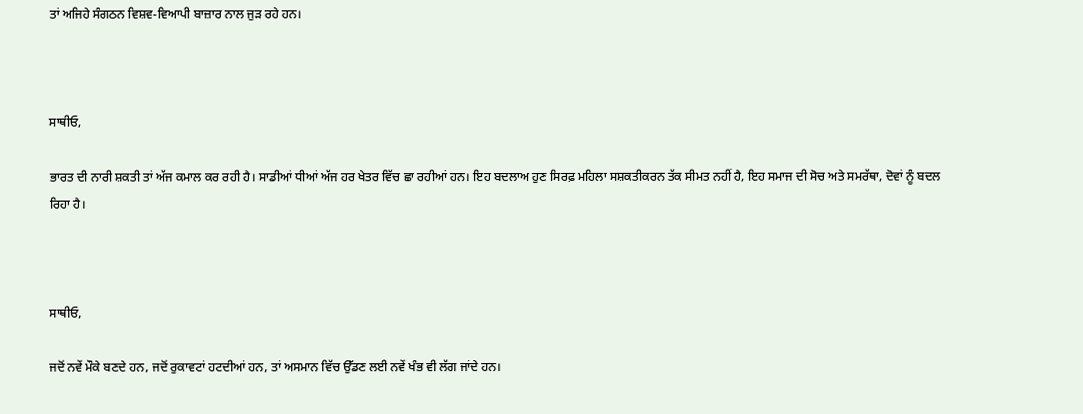ਤਾਂ ਅਜਿਹੇ ਸੰਗਠਨ ਵਿਸ਼ਵ-ਵਿਆਪੀ ਬਾਜ਼ਾਰ ਨਾਲ ਜੁੜ ਰਹੇ ਹਨ।



ਸਾਥੀਓ,

ਭਾਰਤ ਦੀ ਨਾਰੀ ਸ਼ਕਤੀ ਤਾਂ ਅੱਜ ਕਮਾਲ ਕਰ ਰਹੀ ਹੈ। ਸਾਡੀਆਂ ਧੀਆਂ ਅੱਜ ਹਰ ਖੇਤਰ ਵਿੱਚ ਛਾ ਰਹੀਆਂ ਹਨ। ਇਹ ਬਦਲਾਅ ਹੁਣ ਸਿਰਫ਼ ਮਹਿਲਾ ਸਸ਼ਕਤੀਕਰਨ ਤੱਕ ਸੀਮਤ ਨਹੀਂ ਹੈ, ਇਹ ਸਮਾਜ ਦੀ ਸੋਚ ਅਤੇ ਸਮਰੱਥਾ, ਦੋਵਾਂ ਨੂੰ ਬਦਲ ਰਿਹਾ ਹੈ।



ਸਾਥੀਓ,

ਜਦੋਂ ਨਵੇਂ ਮੌਕੇ ਬਣਦੇ ਹਨ, ਜਦੋਂ ਰੁਕਾਵਟਾਂ ਹਟਦੀਆਂ ਹਨ, ਤਾਂ ਅਸਮਾਨ ਵਿੱਚ ਉੱਡਣ ਲਈ ਨਵੇਂ ਖੰਭ ਵੀ ਲੱਗ ਜਾਂਦੇ ਹਨ।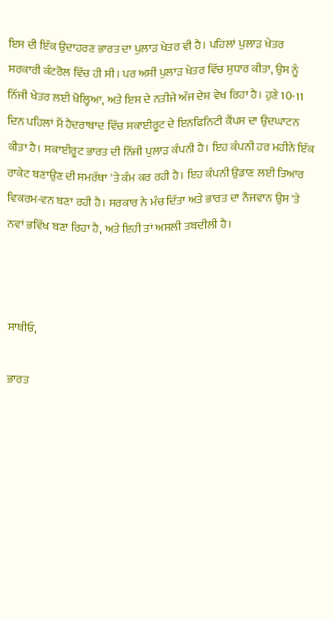ਇਸ ਦੀ ਇੱਕ ਉਦਾਹਰਣ ਭਾਰਤ ਦਾ ਪੁਲਾੜ ਖੇਤਰ ਵੀ ਹੈ। ਪਹਿਲਾਂ ਪੁਲਾੜ ਖੇਤਰ ਸਰਕਾਰੀ ਕੰਟਰੋਲ ਵਿੱਚ ਹੀ ਸੀ। ਪਰ ਅਸੀਂ ਪੁਲਾੜ ਖੇਤਰ ਵਿੱਚ ਸੁਧਾਰ ਕੀਤਾ, ਉਸ ਨੂੰ ਨਿੱਜੀ ਖੇਤਰ ਲਈ ਖੋਲ੍ਹਿਆ, ਅਤੇ ਇਸ ਦੇ ਨਤੀਜੇ ਅੱਜ ਦੇਸ਼ ਵੇਖ ਰਿਹਾ ਹੈ। ਹੁਣੇ 10-11 ਦਿਨ ਪਹਿਲਾਂ ਮੈਂ ਹੈਦਰਾਬਾਦ ਵਿੱਚ ਸਕਾਈਰੂਟ ਦੇ ਇਨਫਿਨਿਟੀ ਕੈਂਪਸ ਦਾ ਉਦਘਾਟਨ ਕੀਤਾ ਹੈ। ਸਕਾਈਰੂਟ ਭਾਰਤ ਦੀ ਨਿੱਜੀ ਪੁਲਾੜ ਕੰਪਨੀ ਹੈ। ਇਹ ਕੰਪਨੀ ਹਰ ਮਹੀਨੇ ਇੱਕ ਰਾਕੇਟ ਬਣਾਉਣ ਦੀ ਸਮਰੱਥਾ 'ਤੇ ਕੰਮ ਕਰ ਰਹੀ ਹੈ। ਇਹ ਕੰਪਨੀ ਉਡਾਣ ਲਈ ਤਿਆਰ ਵਿਕਰਮ-ਵਨ ਬਣਾ ਰਹੀ ਹੈ। ਸਰਕਾਰ ਨੇ ਮੰਚ ਦਿੱਤਾ ਅਤੇ ਭਾਰਤ ਦਾ ਨੌਜਵਾਨ ਉਸ 'ਤੇ ਨਵਾਂ ਭਵਿੱਖ ਬਣਾ ਰਿਹਾ ਹੈ, ਅਤੇ ਇਹੀ ਤਾਂ ਅਸਲੀ ਤਬਦੀਲੀ ਹੈ।



ਸਾਥੀਓ,

ਭਾਰਤ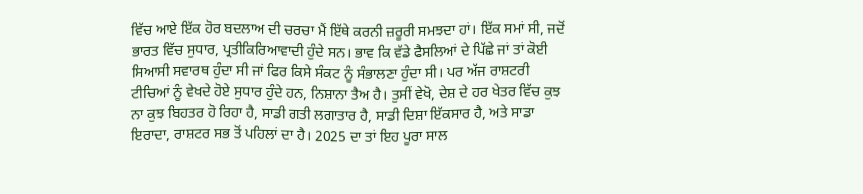ਵਿੱਚ ਆਏ ਇੱਕ ਹੋਰ ਬਦਲਾਅ ਦੀ ਚਰਚਾ ਮੈਂ ਇੱਥੇ ਕਰਨੀ ਜ਼ਰੂਰੀ ਸਮਝਦਾ ਹਾਂ। ਇੱਕ ਸਮਾਂ ਸੀ, ਜਦੋਂ ਭਾਰਤ ਵਿੱਚ ਸੁਧਾਰ, ਪ੍ਰਤੀਕਿਰਿਆਵਾਦੀ ਹੁੰਦੇ ਸਨ। ਭਾਵ ਕਿ ਵੱਡੇ ਫੈਸਲਿਆਂ ਦੇ ਪਿੱਛੇ ਜਾਂ ਤਾਂ ਕੋਈ ਸਿਆਸੀ ਸਵਾਰਥ ਹੁੰਦਾ ਸੀ ਜਾਂ ਫਿਰ ਕਿਸੇ ਸੰਕਟ ਨੂੰ ਸੰਭਾਲਣਾ ਹੁੰਦਾ ਸੀ। ਪਰ ਅੱਜ ਰਾਸ਼ਟਰੀ ਟੀਚਿਆਂ ਨੂੰ ਵੇਖਦੇ ਹੋਏ ਸੁਧਾਰ ਹੁੰਦੇ ਹਨ, ਨਿਸ਼ਾਨਾ ਤੈਅ ਹੈ। ਤੁਸੀਂ ਵੇਖੋ, ਦੇਸ਼ ਦੇ ਹਰ ਖੇਤਰ ਵਿੱਚ ਕੁਝ ਨਾ ਕੁਝ ਬਿਹਤਰ ਹੋ ਰਿਹਾ ਹੈ, ਸਾਡੀ ਗਤੀ ਲਗਾਤਾਰ ਹੈ, ਸਾਡੀ ਦਿਸ਼ਾ ਇੱਕਸਾਰ ਹੈ, ਅਤੇ ਸਾਡਾ ਇਰਾਦਾ, ਰਾਸ਼ਟਰ ਸਭ ਤੋਂ ਪਹਿਲਾਂ ਦਾ ਹੈ। 2025 ਦਾ ਤਾਂ ਇਹ ਪੂਰਾ ਸਾਲ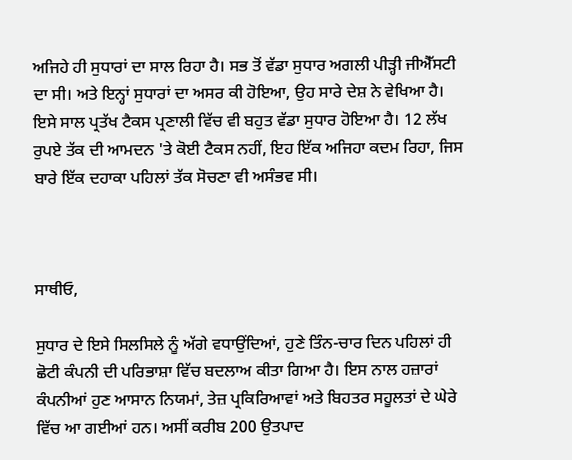ਅਜਿਹੇ ਹੀ ਸੁਧਾਰਾਂ ਦਾ ਸਾਲ ਰਿਹਾ ਹੈ। ਸਭ ਤੋਂ ਵੱਡਾ ਸੁਧਾਰ ਅਗਲੀ ਪੀੜ੍ਹੀ ਜੀਐੱਸਟੀ ਦਾ ਸੀ। ਅਤੇ ਇਨ੍ਹਾਂ ਸੁਧਾਰਾਂ ਦਾ ਅਸਰ ਕੀ ਹੋਇਆ, ਉਹ ਸਾਰੇ ਦੇਸ਼ ਨੇ ਵੇਖਿਆ ਹੈ। ਇਸੇ ਸਾਲ ਪ੍ਰਤੱਖ ਟੈਕਸ ਪ੍ਰਣਾਲੀ ਵਿੱਚ ਵੀ ਬਹੁਤ ਵੱਡਾ ਸੁਧਾਰ ਹੋਇਆ ਹੈ। 12 ਲੱਖ ਰੁਪਏ ਤੱਕ ਦੀ ਆਮਦਨ 'ਤੇ ਕੋਈ ਟੈਕਸ ਨਹੀਂ, ਇਹ ਇੱਕ ਅਜਿਹਾ ਕਦਮ ਰਿਹਾ, ਜਿਸ ਬਾਰੇ ਇੱਕ ਦਹਾਕਾ ਪਹਿਲਾਂ ਤੱਕ ਸੋਚਣਾ ਵੀ ਅਸੰਭਵ ਸੀ।



ਸਾਥੀਓ,

ਸੁਧਾਰ ਦੇ ਇਸੇ ਸਿਲਸਿਲੇ ਨੂੰ ਅੱਗੇ ਵਧਾਉਂਦਿਆਂ, ਹੁਣੇ ਤਿੰਨ-ਚਾਰ ਦਿਨ ਪਹਿਲਾਂ ਹੀ ਛੋਟੀ ਕੰਪਨੀ ਦੀ ਪਰਿਭਾਸ਼ਾ ਵਿੱਚ ਬਦਲਾਅ ਕੀਤਾ ਗਿਆ ਹੈ। ਇਸ ਨਾਲ ਹਜ਼ਾਰਾਂ ਕੰਪਨੀਆਂ ਹੁਣ ਆਸਾਨ ਨਿਯਮਾਂ, ਤੇਜ਼ ਪ੍ਰਕਿਰਿਆਵਾਂ ਅਤੇ ਬਿਹਤਰ ਸਹੂਲਤਾਂ ਦੇ ਘੇਰੇ ਵਿੱਚ ਆ ਗਈਆਂ ਹਨ। ਅਸੀਂ ਕਰੀਬ 200 ਉਤਪਾਦ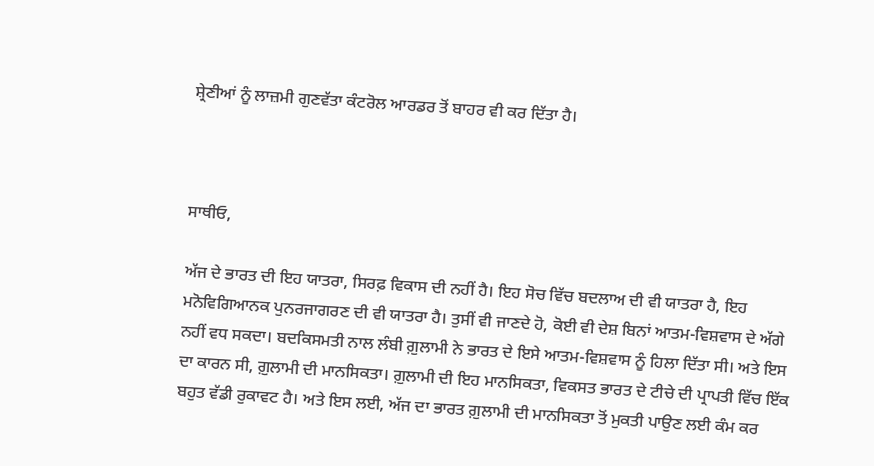ਸ਼੍ਰੇਣੀਆਂ ਨੂੰ ਲਾਜ਼ਮੀ ਗੁਣਵੱਤਾ ਕੰਟਰੋਲ ਆਰਡਰ ਤੋਂ ਬਾਹਰ ਵੀ ਕਰ ਦਿੱਤਾ ਹੈ।



ਸਾਥੀਓ,

ਅੱਜ ਦੇ ਭਾਰਤ ਦੀ ਇਹ ਯਾਤਰਾ, ਸਿਰਫ਼ ਵਿਕਾਸ ਦੀ ਨਹੀਂ ਹੈ। ਇਹ ਸੋਚ ਵਿੱਚ ਬਦਲਾਅ ਦੀ ਵੀ ਯਾਤਰਾ ਹੈ, ਇਹ ਮਨੋਵਿਗਿਆਨਕ ਪੁਨਰਜਾਗਰਣ ਦੀ ਵੀ ਯਾਤਰਾ ਹੈ। ਤੁਸੀਂ ਵੀ ਜਾਣਦੇ ਹੋ, ਕੋਈ ਵੀ ਦੇਸ਼ ਬਿਨਾਂ ਆਤਮ-ਵਿਸ਼ਵਾਸ ਦੇ ਅੱਗੇ ਨਹੀਂ ਵਧ ਸਕਦਾ। ਬਦਕਿਸਮਤੀ ਨਾਲ ਲੰਬੀ ਗ਼ੁਲਾਮੀ ਨੇ ਭਾਰਤ ਦੇ ਇਸੇ ਆਤਮ-ਵਿਸ਼ਵਾਸ ਨੂੰ ਹਿਲਾ ਦਿੱਤਾ ਸੀ। ਅਤੇ ਇਸ ਦਾ ਕਾਰਨ ਸੀ, ਗ਼ੁਲਾਮੀ ਦੀ ਮਾਨਸਿਕਤਾ। ਗ਼ੁਲਾਮੀ ਦੀ ਇਹ ਮਾਨਸਿਕਤਾ, ਵਿਕਸਤ ਭਾਰਤ ਦੇ ਟੀਚੇ ਦੀ ਪ੍ਰਾਪਤੀ ਵਿੱਚ ਇੱਕ ਬਹੁਤ ਵੱਡੀ ਰੁਕਾਵਟ ਹੈ। ਅਤੇ ਇਸ ਲਈ, ਅੱਜ ਦਾ ਭਾਰਤ ਗ਼ੁਲਾਮੀ ਦੀ ਮਾਨਸਿਕਤਾ ਤੋਂ ਮੁਕਤੀ ਪਾਉਣ ਲਈ ਕੰਮ ਕਰ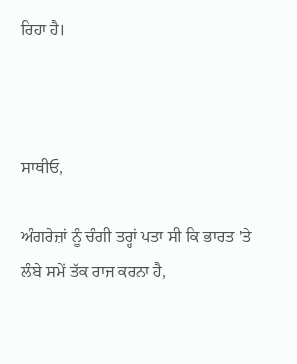ਰਿਹਾ ਹੈ।



ਸਾਥੀਓ,

ਅੰਗਰੇਜ਼ਾਂ ਨੂੰ ਚੰਗੀ ਤਰ੍ਹਾਂ ਪਤਾ ਸੀ ਕਿ ਭਾਰਤ 'ਤੇ ਲੰਬੇ ਸਮੇਂ ਤੱਕ ਰਾਜ ਕਰਨਾ ਹੈ,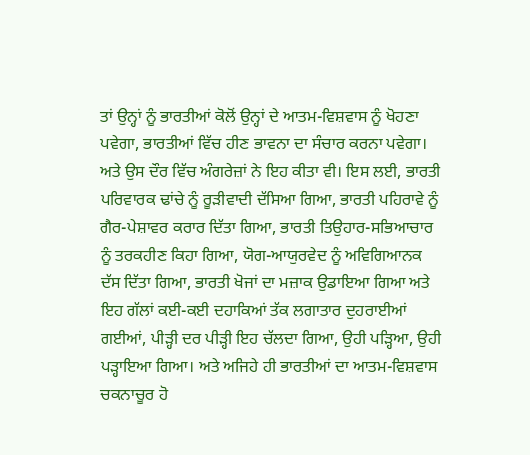ਤਾਂ ਉਨ੍ਹਾਂ ਨੂੰ ਭਾਰਤੀਆਂ ਕੋਲੋਂ ਉਨ੍ਹਾਂ ਦੇ ਆਤਮ-ਵਿਸ਼ਵਾਸ ਨੂੰ ਖੋਹਣਾ ਪਵੇਗਾ, ਭਾਰਤੀਆਂ ਵਿੱਚ ਹੀਣ ਭਾਵਨਾ ਦਾ ਸੰਚਾਰ ਕਰਨਾ ਪਵੇਗਾ। ਅਤੇ ਉਸ ਦੌਰ ਵਿੱਚ ਅੰਗਰੇਜ਼ਾਂ ਨੇ ਇਹ ਕੀਤਾ ਵੀ। ਇਸ ਲਈ, ਭਾਰਤੀ ਪਰਿਵਾਰਕ ਢਾਂਚੇ ਨੂੰ ਰੂੜੀਵਾਦੀ ਦੱਸਿਆ ਗਿਆ, ਭਾਰਤੀ ਪਹਿਰਾਵੇ ਨੂੰ ਗੈਰ-ਪੇਸ਼ਾਵਰ ਕਰਾਰ ਦਿੱਤਾ ਗਿਆ, ਭਾਰਤੀ ਤਿਉਹਾਰ-ਸਭਿਆਚਾਰ ਨੂੰ ਤਰਕਹੀਣ ਕਿਹਾ ਗਿਆ, ਯੋਗ-ਆਯੁਰਵੇਦ ਨੂੰ ਅਵਿਗਿਆਨਕ ਦੱਸ ਦਿੱਤਾ ਗਿਆ, ਭਾਰਤੀ ਖੋਜਾਂ ਦਾ ਮਜ਼ਾਕ ਉਡਾਇਆ ਗਿਆ ਅਤੇ ਇਹ ਗੱਲਾਂ ਕਈ-ਕਈ ਦਹਾਕਿਆਂ ਤੱਕ ਲਗਾਤਾਰ ਦੁਹਰਾਈਆਂ ਗਈਆਂ, ਪੀੜ੍ਹੀ ਦਰ ਪੀੜ੍ਹੀ ਇਹ ਚੱਲਦਾ ਗਿਆ, ਉਹੀ ਪੜ੍ਹਿਆ, ਉਹੀ ਪੜ੍ਹਾਇਆ ਗਿਆ। ਅਤੇ ਅਜਿਹੇ ਹੀ ਭਾਰਤੀਆਂ ਦਾ ਆਤਮ-ਵਿਸ਼ਵਾਸ ਚਕਨਾਚੂਰ ਹੋ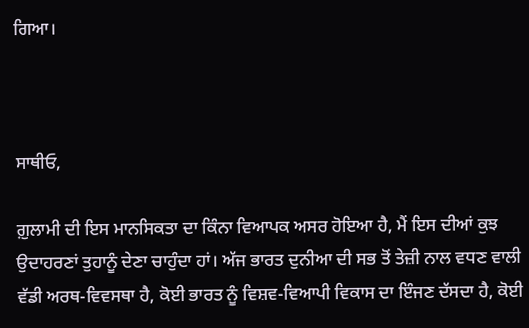ਗਿਆ।



ਸਾਥੀਓ,

ਗ਼ੁਲਾਮੀ ਦੀ ਇਸ ਮਾਨਸਿਕਤਾ ਦਾ ਕਿੰਨਾ ਵਿਆਪਕ ਅਸਰ ਹੋਇਆ ਹੈ, ਮੈਂ ਇਸ ਦੀਆਂ ਕੁਝ ਉਦਾਹਰਣਾਂ ਤੁਹਾਨੂੰ ਦੇਣਾ ਚਾਹੁੰਦਾ ਹਾਂ। ਅੱਜ ਭਾਰਤ ਦੁਨੀਆ ਦੀ ਸਭ ਤੋਂ ਤੇਜ਼ੀ ਨਾਲ ਵਧਣ ਵਾਲੀ ਵੱਡੀ ਅਰਥ-ਵਿਵਸਥਾ ਹੈ, ਕੋਈ ਭਾਰਤ ਨੂੰ ਵਿਸ਼ਵ-ਵਿਆਪੀ ਵਿਕਾਸ ਦਾ ਇੰਜਣ ਦੱਸਦਾ ਹੈ, ਕੋਈ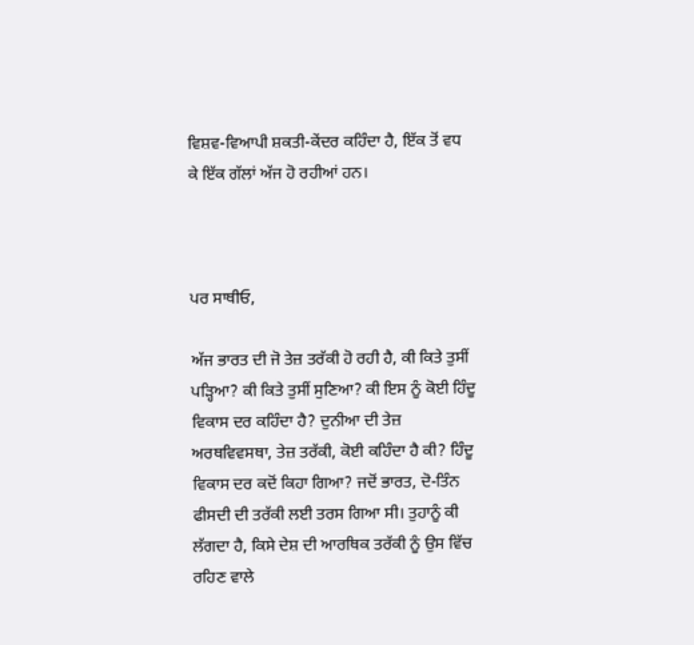ਵਿਸ਼ਵ-ਵਿਆਪੀ ਸ਼ਕਤੀ-ਕੇਂਦਰ ਕਹਿੰਦਾ ਹੈ, ਇੱਕ ਤੋਂ ਵਧ ਕੇ ਇੱਕ ਗੱਲਾਂ ਅੱਜ ਹੋ ਰਹੀਆਂ ਹਨ।



ਪਰ ਸਾਥੀਓ,

ਅੱਜ ਭਾਰਤ ਦੀ ਜੋ ਤੇਜ਼ ਤਰੱਕੀ ਹੋ ਰਹੀ ਹੈ, ਕੀ ਕਿਤੇ ਤੁਸੀਂ ਪੜ੍ਹਿਆ? ਕੀ ਕਿਤੇ ਤੁਸੀਂ ਸੁਣਿਆ? ਕੀ ਇਸ ਨੂੰ ਕੋਈ ਹਿੰਦੂ ਵਿਕਾਸ ਦਰ ਕਹਿੰਦਾ ਹੈ? ਦੁਨੀਆ ਦੀ ਤੇਜ਼ ਅਰਥਵਿਵਸਥਾ, ਤੇਜ਼ ਤਰੱਕੀ, ਕੋਈ ਕਹਿੰਦਾ ਹੈ ਕੀ? ਹਿੰਦੂ ਵਿਕਾਸ ਦਰ ਕਦੋਂ ਕਿਹਾ ਗਿਆ? ਜਦੋਂ ਭਾਰਤ, ਦੋ-ਤਿੰਨ ਫੀਸਦੀ ਦੀ ਤਰੱਕੀ ਲਈ ਤਰਸ ਗਿਆ ਸੀ। ਤੁਹਾਨੂੰ ਕੀ ਲੱਗਦਾ ਹੈ, ਕਿਸੇ ਦੇਸ਼ ਦੀ ਆਰਥਿਕ ਤਰੱਕੀ ਨੂੰ ਉਸ ਵਿੱਚ ਰਹਿਣ ਵਾਲੇ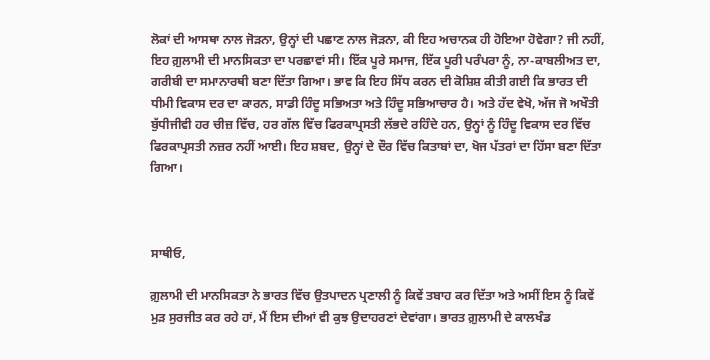ਲੋਕਾਂ ਦੀ ਆਸਥਾ ਨਾਲ ਜੋੜਨਾ, ਉਨ੍ਹਾਂ ਦੀ ਪਛਾਣ ਨਾਲ ਜੋੜਨਾ, ਕੀ ਇਹ ਅਚਾਨਕ ਹੀ ਹੋਇਆ ਹੋਵੇਗਾ? ਜੀ ਨਹੀਂ, ਇਹ ਗ਼ੁਲਾਮੀ ਦੀ ਮਾਨਸਿਕਤਾ ਦਾ ਪਰਛਾਵਾਂ ਸੀ। ਇੱਕ ਪੂਰੇ ਸਮਾਜ, ਇੱਕ ਪੂਰੀ ਪਰੰਪਰਾ ਨੂੰ, ਨਾ-ਕਾਬਲੀਅਤ ਦਾ, ਗਰੀਬੀ ਦਾ ਸਮਾਨਾਰਥੀ ਬਣਾ ਦਿੱਤਾ ਗਿਆ। ਭਾਵ ਕਿ ਇਹ ਸਿੱਧ ਕਰਨ ਦੀ ਕੋਸ਼ਿਸ਼ ਕੀਤੀ ਗਈ ਕਿ ਭਾਰਤ ਦੀ ਧੀਮੀ ਵਿਕਾਸ ਦਰ ਦਾ ਕਾਰਨ, ਸਾਡੀ ਹਿੰਦੂ ਸਭਿਅਤਾ ਅਤੇ ਹਿੰਦੂ ਸਭਿਆਚਾਰ ਹੈ। ਅਤੇ ਹੱਦ ਵੇਖੋ, ਅੱਜ ਜੋ ਅਖੌਤੀ ਬੁੱਧੀਜੀਵੀ ਹਰ ਚੀਜ਼ ਵਿੱਚ, ਹਰ ਗੱਲ ਵਿੱਚ ਫਿਰਕਾਪ੍ਰਸਤੀ ਲੱਭਦੇ ਰਹਿੰਦੇ ਹਨ, ਉਨ੍ਹਾਂ ਨੂੰ ਹਿੰਦੂ ਵਿਕਾਸ ਦਰ ਵਿੱਚ ਫਿਰਕਾਪ੍ਰਸਤੀ ਨਜ਼ਰ ਨਹੀਂ ਆਈ। ਇਹ ਸ਼ਬਦ, ਉਨ੍ਹਾਂ ਦੇ ਦੌਰ ਵਿੱਚ ਕਿਤਾਬਾਂ ਦਾ, ਖੋਜ ਪੱਤਰਾਂ ਦਾ ਹਿੱਸਾ ਬਣਾ ਦਿੱਤਾ ਗਿਆ।



ਸਾਥੀਓ,

ਗ਼ੁਲਾਮੀ ਦੀ ਮਾਨਸਿਕਤਾ ਨੇ ਭਾਰਤ ਵਿੱਚ ਉਤਪਾਦਨ ਪ੍ਰਣਾਲੀ ਨੂੰ ਕਿਵੇਂ ਤਬਾਹ ਕਰ ਦਿੱਤਾ ਅਤੇ ਅਸੀਂ ਇਸ ਨੂੰ ਕਿਵੇਂ ਮੁੜ ਸੁਰਜੀਤ ਕਰ ਰਹੇ ਹਾਂ, ਮੈਂ ਇਸ ਦੀਆਂ ਵੀ ਕੁਝ ਉਦਾਹਰਣਾਂ ਦੇਵਾਂਗਾ। ਭਾਰਤ ਗ਼ੁਲਾਮੀ ਦੇ ਕਾਲਖੰਡ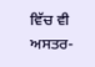ਵਿੱਚ ਵੀ ਅਸਤਰ-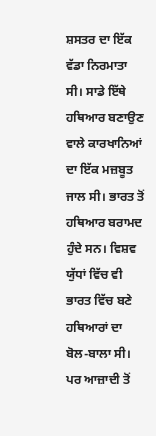ਸ਼ਸਤਰ ਦਾ ਇੱਕ ਵੱਡਾ ਨਿਰਮਾਤਾ ਸੀ। ਸਾਡੇ ਇੱਥੇ ਹਥਿਆਰ ਬਣਾਉਣ ਵਾਲੇ ਕਾਰਖਾਨਿਆਂ ਦਾ ਇੱਕ ਮਜ਼ਬੂਤ ਜਾਲ ਸੀ। ਭਾਰਤ ਤੋਂ ਹਥਿਆਰ ਬਰਾਮਦ ਹੁੰਦੇ ਸਨ। ਵਿਸ਼ਵ ਯੁੱਧਾਂ ਵਿੱਚ ਵੀ ਭਾਰਤ ਵਿੱਚ ਬਣੇ ਹਥਿਆਰਾਂ ਦਾ ਬੋਲ-ਬਾਲਾ ਸੀ। ਪਰ ਆਜ਼ਾਦੀ ਤੋਂ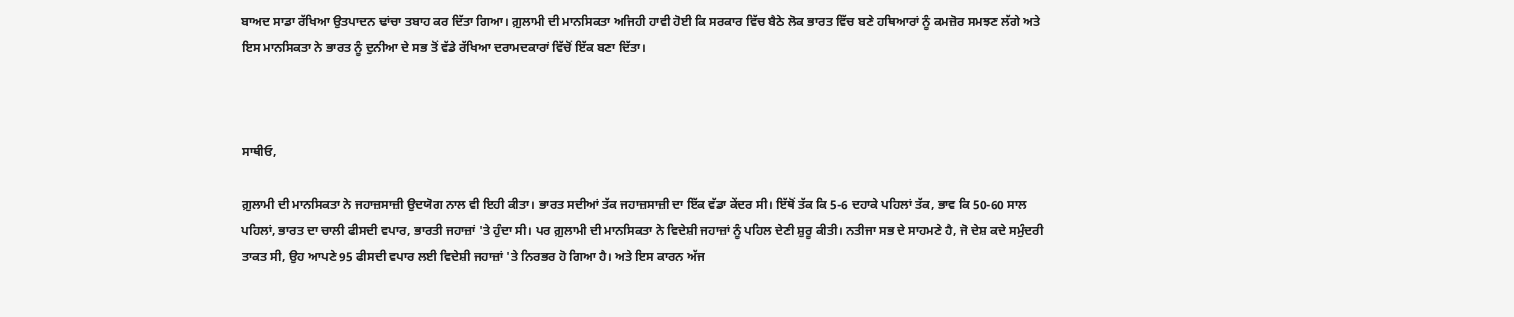ਬਾਅਦ ਸਾਡਾ ਰੱਖਿਆ ਉਤਪਾਦਨ ਢਾਂਚਾ ਤਬਾਹ ਕਰ ਦਿੱਤਾ ਗਿਆ। ਗ਼ੁਲਾਮੀ ਦੀ ਮਾਨਸਿਕਤਾ ਅਜਿਹੀ ਹਾਵੀ ਹੋਈ ਕਿ ਸਰਕਾਰ ਵਿੱਚ ਬੈਠੇ ਲੋਕ ਭਾਰਤ ਵਿੱਚ ਬਣੇ ਹਥਿਆਰਾਂ ਨੂੰ ਕਮਜ਼ੋਰ ਸਮਝਣ ਲੱਗੇ ਅਤੇ ਇਸ ਮਾਨਸਿਕਤਾ ਨੇ ਭਾਰਤ ਨੂੰ ਦੁਨੀਆ ਦੇ ਸਭ ਤੋਂ ਵੱਡੇ ਰੱਖਿਆ ਦਰਾਮਦਕਾਰਾਂ ਵਿੱਚੋਂ ਇੱਕ ਬਣਾ ਦਿੱਤਾ।



ਸਾਥੀਓ,

ਗ਼ੁਲਾਮੀ ਦੀ ਮਾਨਸਿਕਤਾ ਨੇ ਜਹਾਜ਼ਸਾਜ਼ੀ ਉਦਯੋਗ ਨਾਲ ਵੀ ਇਹੀ ਕੀਤਾ। ਭਾਰਤ ਸਦੀਆਂ ਤੱਕ ਜਹਾਜ਼ਸਾਜ਼ੀ ਦਾ ਇੱਕ ਵੱਡਾ ਕੇਂਦਰ ਸੀ। ਇੱਥੋਂ ਤੱਕ ਕਿ 5-6 ਦਹਾਕੇ ਪਹਿਲਾਂ ਤੱਕ, ਭਾਵ ਕਿ 50-60 ਸਾਲ ਪਹਿਲਾਂ, ਭਾਰਤ ਦਾ ਚਾਲੀ ਫੀਸਦੀ ਵਪਾਰ, ਭਾਰਤੀ ਜਹਾਜ਼ਾਂ 'ਤੇ ਹੁੰਦਾ ਸੀ। ਪਰ ਗ਼ੁਲਾਮੀ ਦੀ ਮਾਨਸਿਕਤਾ ਨੇ ਵਿਦੇਸ਼ੀ ਜਹਾਜ਼ਾਂ ਨੂੰ ਪਹਿਲ ਦੇਣੀ ਸ਼ੁਰੂ ਕੀਤੀ। ਨਤੀਜਾ ਸਭ ਦੇ ਸਾਹਮਣੇ ਹੈ, ਜੋ ਦੇਸ਼ ਕਦੇ ਸਮੁੰਦਰੀ ਤਾਕਤ ਸੀ, ਉਹ ਆਪਣੇ 95 ਫੀਸਦੀ ਵਪਾਰ ਲਈ ਵਿਦੇਸ਼ੀ ਜਹਾਜ਼ਾਂ 'ਤੇ ਨਿਰਭਰ ਹੋ ਗਿਆ ਹੈ। ਅਤੇ ਇਸ ਕਾਰਨ ਅੱਜ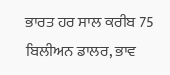ਭਾਰਤ ਹਰ ਸਾਲ ਕਰੀਬ 75 ਬਿਲੀਅਨ ਡਾਲਰ, ਭਾਵ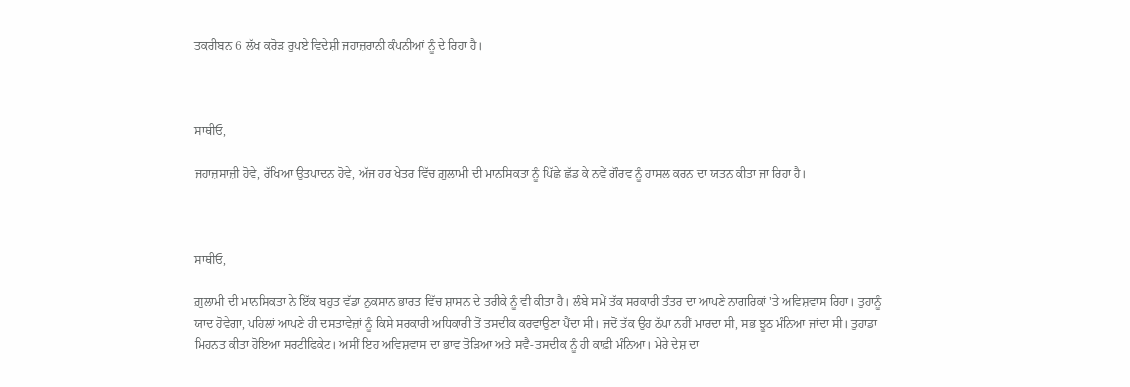ਤਕਰੀਬਨ 6 ਲੱਖ ਕਰੋੜ ਰੁਪਏ ਵਿਦੇਸ਼ੀ ਜਹਾਜ਼ਰਾਨੀ ਕੰਪਨੀਆਂ ਨੂੰ ਦੇ ਰਿਹਾ ਹੈ।



ਸਾਥੀਓ,

ਜਹਾਜ਼ਸਾਜ਼ੀ ਹੋਵੇ, ਰੱਖਿਆ ਉਤਪਾਦਨ ਹੋਵੇ, ਅੱਜ ਹਰ ਖੇਤਰ ਵਿੱਚ ਗ਼ੁਲਾਮੀ ਦੀ ਮਾਨਸਿਕਤਾ ਨੂੰ ਪਿੱਛੇ ਛੱਡ ਕੇ ਨਵੇਂ ਗੌਰਵ ਨੂੰ ਹਾਸਲ ਕਰਨ ਦਾ ਯਤਨ ਕੀਤਾ ਜਾ ਰਿਹਾ ਹੈ।



ਸਾਥੀਓ,

ਗ਼ੁਲਾਮੀ ਦੀ ਮਾਨਸਿਕਤਾ ਨੇ ਇੱਕ ਬਹੁਤ ਵੱਡਾ ਨੁਕਸਾਨ ਭਾਰਤ ਵਿੱਚ ਸ਼ਾਸਨ ਦੇ ਤਰੀਕੇ ਨੂੰ ਵੀ ਕੀਤਾ ਹੈ। ਲੰਬੇ ਸਮੇਂ ਤੱਕ ਸਰਕਾਰੀ ਤੰਤਰ ਦਾ ਆਪਣੇ ਨਾਗਰਿਕਾਂ 'ਤੇ ਅਵਿਸ਼ਵਾਸ ਰਿਹਾ। ਤੁਹਾਨੂੰ ਯਾਦ ਹੋਵੇਗਾ, ਪਹਿਲਾਂ ਆਪਣੇ ਹੀ ਦਸਤਾਵੇਜ਼ਾਂ ਨੂੰ ਕਿਸੇ ਸਰਕਾਰੀ ਅਧਿਕਾਰੀ ਤੋਂ ਤਸਦੀਕ ਕਰਵਾਉਣਾ ਪੈਂਦਾ ਸੀ। ਜਦੋਂ ਤੱਕ ਉਹ ਠੱਪਾ ਨਹੀਂ ਮਾਰਦਾ ਸੀ, ਸਭ ਝੂਠ ਮੰਨਿਆ ਜਾਂਦਾ ਸੀ। ਤੁਹਾਡਾ ਮਿਹਨਤ ਕੀਤਾ ਹੋਇਆ ਸਰਟੀਫਿਕੇਟ। ਅਸੀਂ ਇਹ ਅਵਿਸ਼ਵਾਸ ਦਾ ਭਾਵ ਤੋੜਿਆ ਅਤੇ ਸਵੈ-ਤਸਦੀਕ ਨੂੰ ਹੀ ਕਾਫ਼ੀ ਮੰਨਿਆ। ਮੇਰੇ ਦੇਸ਼ ਦਾ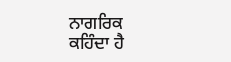ਨਾਗਰਿਕ ਕਹਿੰਦਾ ਹੈ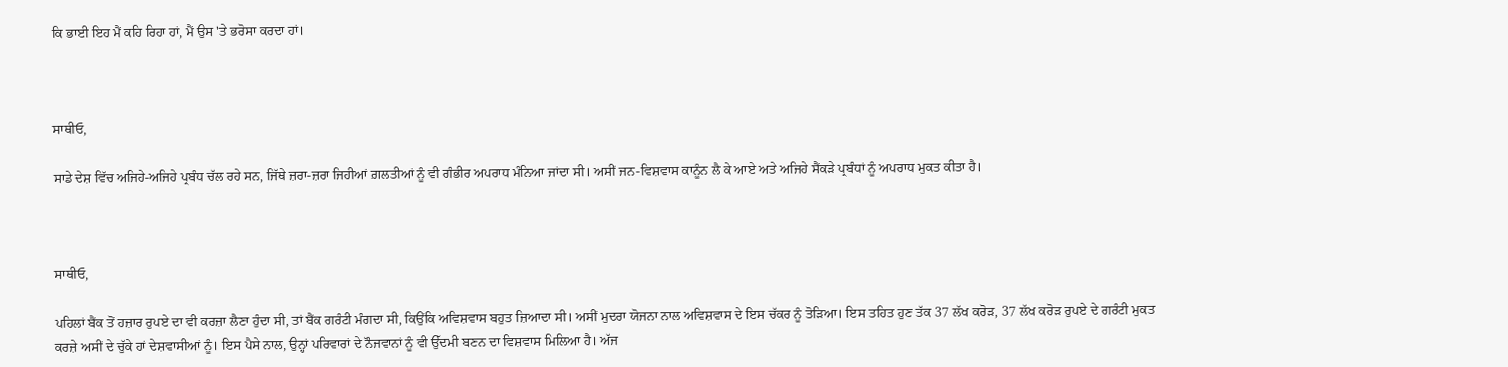ਕਿ ਭਾਈ ਇਹ ਮੈਂ ਕਹਿ ਰਿਹਾ ਹਾਂ, ਮੈਂ ਉਸ 'ਤੇ ਭਰੋਸਾ ਕਰਦਾ ਹਾਂ।



ਸਾਥੀਓ,

ਸਾਡੇ ਦੇਸ਼ ਵਿੱਚ ਅਜਿਹੇ-ਅਜਿਹੇ ਪ੍ਰਬੰਧ ਚੱਲ ਰਹੇ ਸਨ, ਜਿੱਥੇ ਜ਼ਰਾ-ਜ਼ਰਾ ਜਿਹੀਆਂ ਗ਼ਲਤੀਆਂ ਨੂੰ ਵੀ ਗੰਭੀਰ ਅਪਰਾਧ ਮੰਨਿਆ ਜਾਂਦਾ ਸੀ। ਅਸੀਂ ਜਨ-ਵਿਸ਼ਵਾਸ ਕਾਨੂੰਨ ਲੈ ਕੇ ਆਏ ਅਤੇ ਅਜਿਹੇ ਸੈਂਕੜੇ ਪ੍ਰਬੰਧਾਂ ਨੂੰ ਅਪਰਾਧ ਮੁਕਤ ਕੀਤਾ ਹੈ।



ਸਾਥੀਓ,

ਪਹਿਲਾਂ ਬੈਂਕ ਤੋਂ ਹਜ਼ਾਰ ਰੁਪਏ ਦਾ ਵੀ ਕਰਜ਼ਾ ਲੈਣਾ ਹੁੰਦਾ ਸੀ, ਤਾਂ ਬੈਂਕ ਗਰੰਟੀ ਮੰਗਦਾ ਸੀ, ਕਿਉਂਕਿ ਅਵਿਸ਼ਵਾਸ ਬਹੁਤ ਜ਼ਿਆਦਾ ਸੀ। ਅਸੀਂ ਮੁਦਰਾ ਯੋਜਨਾ ਨਾਲ ਅਵਿਸ਼ਵਾਸ ਦੇ ਇਸ ਚੱਕਰ ਨੂੰ ਤੋੜਿਆ। ਇਸ ਤਹਿਤ ਹੁਣ ਤੱਕ 37 ਲੱਖ ਕਰੋੜ, 37 ਲੱਖ ਕਰੋੜ ਰੁਪਏ ਦੇ ਗਰੰਟੀ ਮੁਕਤ ਕਰਜ਼ੇ ਅਸੀਂ ਦੇ ਚੁੱਕੇ ਹਾਂ ਦੇਸ਼ਵਾਸੀਆਂ ਨੂੰ। ਇਸ ਪੈਸੇ ਨਾਲ, ਉਨ੍ਹਾਂ ਪਰਿਵਾਰਾਂ ਦੇ ਨੌਜਵਾਨਾਂ ਨੂੰ ਵੀ ਉੱਦਮੀ ਬਣਨ ਦਾ ਵਿਸ਼ਵਾਸ ਮਿਲਿਆ ਹੈ। ਅੱਜ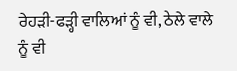ਰੇਹੜੀ-ਫੜ੍ਹੀ ਵਾਲਿਆਂ ਨੂੰ ਵੀ, ਠੇਲੇ ਵਾਲੇ ਨੂੰ ਵੀ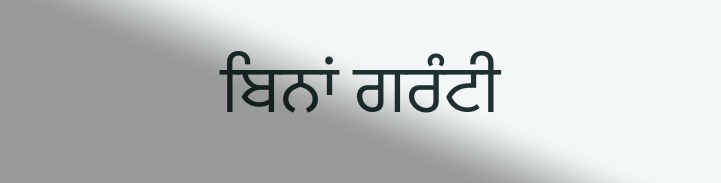ਬਿਨਾਂ ਗਰੰਟੀ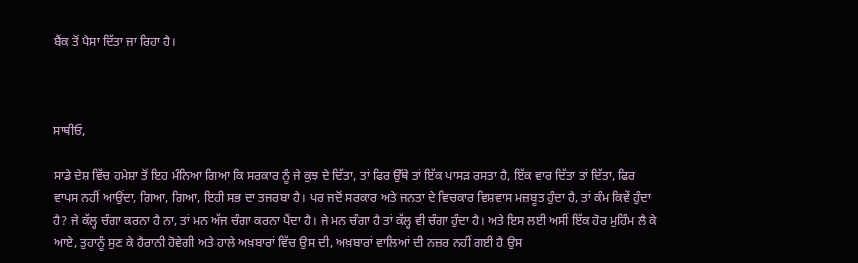ਬੈਂਕ ਤੋਂ ਪੈਸਾ ਦਿੱਤਾ ਜਾ ਰਿਹਾ ਹੈ।



ਸਾਥੀਓ,

ਸਾਡੇ ਦੇਸ਼ ਵਿੱਚ ਹਮੇਸ਼ਾ ਤੋਂ ਇਹ ਮੰਨਿਆ ਗਿਆ ਕਿ ਸਰਕਾਰ ਨੂੰ ਜੇ ਕੁਝ ਦੇ ਦਿੱਤਾ, ਤਾਂ ਫਿਰ ਉੱਥੇ ਤਾਂ ਇੱਕ ਪਾਸੜ ਰਸਤਾ ਹੈ, ਇੱਕ ਵਾਰ ਦਿੱਤਾ ਤਾਂ ਦਿੱਤਾ, ਫਿਰ ਵਾਪਸ ਨਹੀਂ ਆਉਂਦਾ, ਗਿਆ, ਗਿਆ, ਇਹੀ ਸਭ ਦਾ ਤਜਰਬਾ ਹੈ। ਪਰ ਜਦੋਂ ਸਰਕਾਰ ਅਤੇ ਜਨਤਾ ਦੇ ਵਿਚਕਾਰ ਵਿਸ਼ਵਾਸ ਮਜ਼ਬੂਤ ਹੁੰਦਾ ਹੈ, ਤਾਂ ਕੰਮ ਕਿਵੇਂ ਹੁੰਦਾ ਹੈ? ਜੇ ਕੱਲ੍ਹ ਚੰਗਾ ਕਰਨਾ ਹੈ ਨਾ, ਤਾਂ ਮਨ ਅੱਜ ਚੰਗਾ ਕਰਨਾ ਪੈਂਦਾ ਹੈ। ਜੇ ਮਨ ਚੰਗਾ ਹੈ ਤਾਂ ਕੱਲ੍ਹ ਵੀ ਚੰਗਾ ਹੁੰਦਾ ਹੈ। ਅਤੇ ਇਸ ਲਈ ਅਸੀਂ ਇੱਕ ਹੋਰ ਮੁਹਿੰਮ ਲੈ ਕੇ ਆਏ, ਤੁਹਾਨੂੰ ਸੁਣ ਕੇ ਹੈਰਾਨੀ ਹੋਵੇਗੀ ਅਤੇ ਹਾਲੇ ਅਖ਼ਬਾਰਾਂ ਵਿੱਚ ਉਸ ਦੀ, ਅਖ਼ਬਾਰਾਂ ਵਾਲਿਆਂ ਦੀ ਨਜ਼ਰ ਨਹੀਂ ਗਈ ਹੈ ਉਸ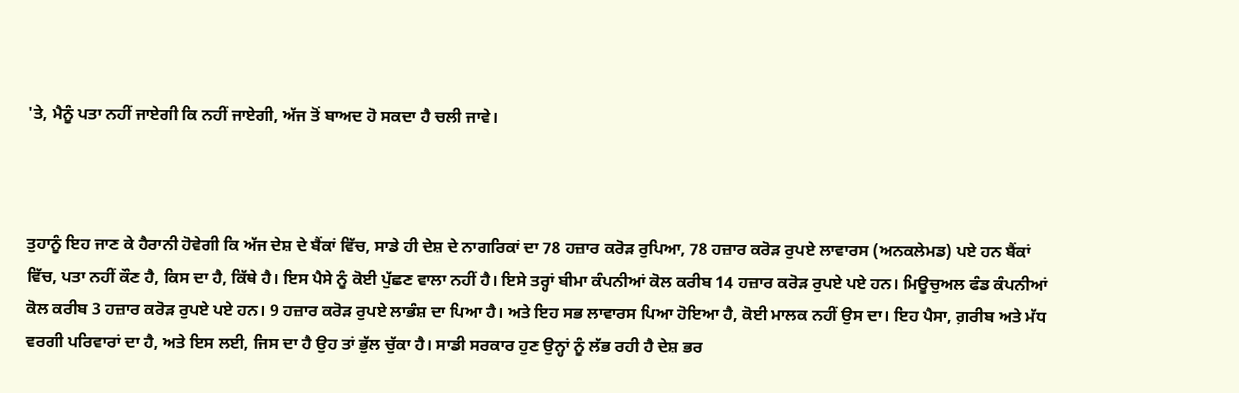'ਤੇ, ਮੈਨੂੰ ਪਤਾ ਨਹੀਂ ਜਾਏਗੀ ਕਿ ਨਹੀਂ ਜਾਏਗੀ, ਅੱਜ ਤੋਂ ਬਾਅਦ ਹੋ ਸਕਦਾ ਹੈ ਚਲੀ ਜਾਵੇ।



ਤੁਹਾਨੂੰ ਇਹ ਜਾਣ ਕੇ ਹੈਰਾਨੀ ਹੋਵੇਗੀ ਕਿ ਅੱਜ ਦੇਸ਼ ਦੇ ਬੈਂਕਾਂ ਵਿੱਚ, ਸਾਡੇ ਹੀ ਦੇਸ਼ ਦੇ ਨਾਗਰਿਕਾਂ ਦਾ 78 ਹਜ਼ਾਰ ਕਰੋੜ ਰੁਪਿਆ, 78 ਹਜ਼ਾਰ ਕਰੋੜ ਰੁਪਏ ਲਾਵਾਰਸ (ਅਨਕਲੇਮਡ) ਪਏ ਹਨ ਬੈਂਕਾਂ ਵਿੱਚ, ਪਤਾ ਨਹੀਂ ਕੌਣ ਹੈ, ਕਿਸ ਦਾ ਹੈ, ਕਿੱਥੇ ਹੈ। ਇਸ ਪੈਸੇ ਨੂੰ ਕੋਈ ਪੁੱਛਣ ਵਾਲਾ ਨਹੀਂ ਹੈ। ਇਸੇ ਤਰ੍ਹਾਂ ਬੀਮਾ ਕੰਪਨੀਆਂ ਕੋਲ ਕਰੀਬ 14 ਹਜ਼ਾਰ ਕਰੋੜ ਰੁਪਏ ਪਏ ਹਨ। ਮਿਊਚੁਅਲ ਫੰਡ ਕੰਪਨੀਆਂ ਕੋਲ ਕਰੀਬ 3 ਹਜ਼ਾਰ ਕਰੋੜ ਰੁਪਏ ਪਏ ਹਨ। 9 ਹਜ਼ਾਰ ਕਰੋੜ ਰੁਪਏ ਲਾਭੰਸ਼ ਦਾ ਪਿਆ ਹੈ। ਅਤੇ ਇਹ ਸਭ ਲਾਵਾਰਸ ਪਿਆ ਹੋਇਆ ਹੈ, ਕੋਈ ਮਾਲਕ ਨਹੀਂ ਉਸ ਦਾ। ਇਹ ਪੈਸਾ, ਗ਼ਰੀਬ ਅਤੇ ਮੱਧ ਵਰਗੀ ਪਰਿਵਾਰਾਂ ਦਾ ਹੈ, ਅਤੇ ਇਸ ਲਈ, ਜਿਸ ਦਾ ਹੈ ਉਹ ਤਾਂ ਭੁੱਲ ਚੁੱਕਾ ਹੈ। ਸਾਡੀ ਸਰਕਾਰ ਹੁਣ ਉਨ੍ਹਾਂ ਨੂੰ ਲੱਭ ਰਹੀ ਹੈ ਦੇਸ਼ ਭਰ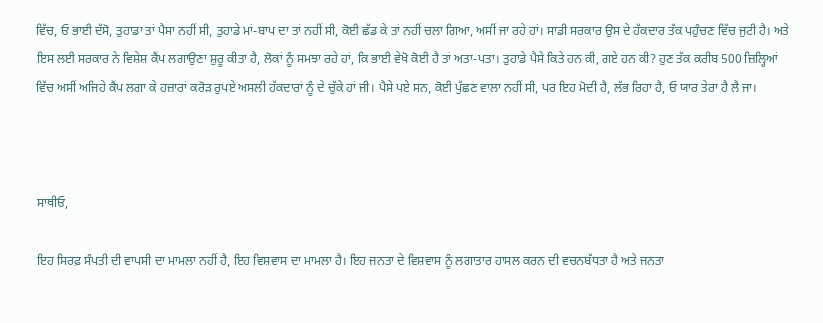ਵਿੱਚ, ਓ ਭਾਈ ਦੱਸੋ, ਤੁਹਾਡਾ ਤਾਂ ਪੈਸਾ ਨਹੀਂ ਸੀ, ਤੁਹਾਡੇ ਮਾਂ-ਬਾਪ ਦਾ ਤਾਂ ਨਹੀਂ ਸੀ, ਕੋਈ ਛੱਡ ਕੇ ਤਾਂ ਨਹੀਂ ਚਲਾ ਗਿਆ, ਅਸੀਂ ਜਾ ਰਹੇ ਹਾਂ। ਸਾਡੀ ਸਰਕਾਰ ਉਸ ਦੇ ਹੱਕਦਾਰ ਤੱਕ ਪਹੁੰਚਣ ਵਿੱਚ ਜੁਟੀ ਹੈ। ਅਤੇ ਇਸ ਲਈ ਸਰਕਾਰ ਨੇ ਵਿਸ਼ੇਸ਼ ਕੈਂਪ ਲਗਾਉਣਾ ਸ਼ੁਰੂ ਕੀਤਾ ਹੈ, ਲੋਕਾਂ ਨੂੰ ਸਮਝਾ ਰਹੇ ਹਾਂ, ਕਿ ਭਾਈ ਵੇਖੋ ਕੋਈ ਹੈ ਤਾਂ ਅਤਾ-ਪਤਾ। ਤੁਹਾਡੇ ਪੈਸੇ ਕਿਤੇ ਹਨ ਕੀ, ਗਏ ਹਨ ਕੀ? ਹੁਣ ਤੱਕ ਕਰੀਬ 500 ਜ਼ਿਲ੍ਹਿਆਂ ਵਿੱਚ ਅਸੀਂ ਅਜਿਹੇ ਕੈਂਪ ਲਗਾ ਕੇ ਹਜ਼ਾਰਾਂ ਕਰੋੜ ਰੁਪਏ ਅਸਲੀ ਹੱਕਦਾਰਾਂ ਨੂੰ ਦੇ ਚੁੱਕੇ ਹਾਂ ਜੀ। ਪੈਸੇ ਪਏ ਸਨ, ਕੋਈ ਪੁੱਛਣ ਵਾਲਾ ਨਹੀਂ ਸੀ, ਪਰ ਇਹ ਮੋਦੀ ਹੈ, ਲੱਭ ਰਿਹਾ ਹੈ, ਓ ਯਾਰ ਤੇਰਾ ਹੈ ਲੈ ਜਾ।



ਸਾਥੀਓ,

ਇਹ ਸਿਰਫ਼ ਸੰਪਤੀ ਦੀ ਵਾਪਸੀ ਦਾ ਮਾਮਲਾ ਨਹੀਂ ਹੈ, ਇਹ ਵਿਸ਼ਵਾਸ ਦਾ ਮਾਮਲਾ ਹੈ। ਇਹ ਜਨਤਾ ਦੇ ਵਿਸ਼ਵਾਸ ਨੂੰ ਲਗਾਤਾਰ ਹਾਸਲ ਕਰਨ ਦੀ ਵਚਨਬੱਧਤਾ ਹੈ ਅਤੇ ਜਨਤਾ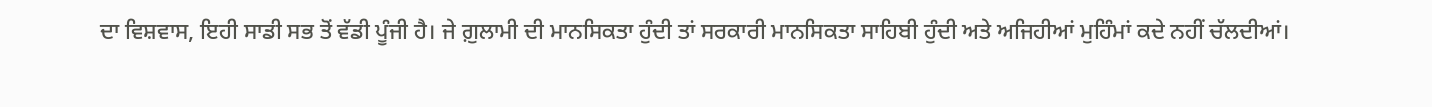ਦਾ ਵਿਸ਼ਵਾਸ, ਇਹੀ ਸਾਡੀ ਸਭ ਤੋਂ ਵੱਡੀ ਪੂੰਜੀ ਹੈ। ਜੇ ਗ਼ੁਲਾਮੀ ਦੀ ਮਾਨਸਿਕਤਾ ਹੁੰਦੀ ਤਾਂ ਸਰਕਾਰੀ ਮਾਨਸਿਕਤਾ ਸਾਹਿਬੀ ਹੁੰਦੀ ਅਤੇ ਅਜਿਹੀਆਂ ਮੁਹਿੰਮਾਂ ਕਦੇ ਨਹੀਂ ਚੱਲਦੀਆਂ।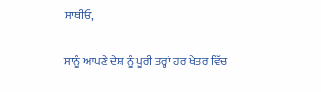ਸਾਥੀਓ,

ਸਾਨੂੰ ਆਪਣੇ ਦੇਸ਼ ਨੂੰ ਪੂਰੀ ਤਰ੍ਹਾਂ ਹਰ ਖੇਤਰ ਵਿੱਚ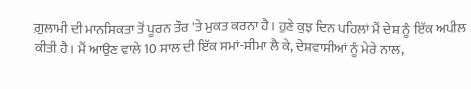ਗ਼ੁਲਾਮੀ ਦੀ ਮਾਨਸਿਕਤਾ ਤੋਂ ਪੂਰਨ ਤੌਰ 'ਤੇ ਮੁਕਤ ਕਰਨਾ ਹੈ। ਹੁਣੇ ਕੁਝ ਦਿਨ ਪਹਿਲਾਂ ਮੈਂ ਦੇਸ਼ ਨੂੰ ਇੱਕ ਅਪੀਲ ਕੀਤੀ ਹੈ। ਮੈਂ ਆਉਣ ਵਾਲੇ 10 ਸਾਲ ਦੀ ਇੱਕ ਸਮਾਂ-ਸੀਮਾ ਲੈ ਕੇ, ਦੇਸ਼ਵਾਸੀਆਂ ਨੂੰ ਮੇਰੇ ਨਾਲ,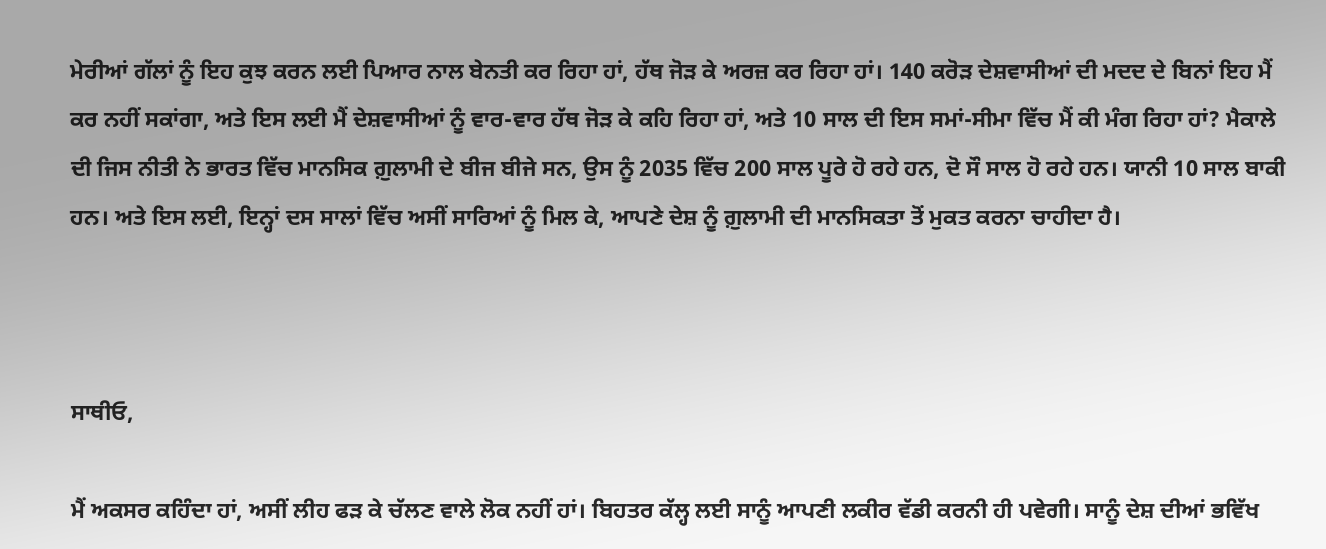ਮੇਰੀਆਂ ਗੱਲਾਂ ਨੂੰ ਇਹ ਕੁਝ ਕਰਨ ਲਈ ਪਿਆਰ ਨਾਲ ਬੇਨਤੀ ਕਰ ਰਿਹਾ ਹਾਂ, ਹੱਥ ਜੋੜ ਕੇ ਅਰਜ਼ ਕਰ ਰਿਹਾ ਹਾਂ। 140 ਕਰੋੜ ਦੇਸ਼ਵਾਸੀਆਂ ਦੀ ਮਦਦ ਦੇ ਬਿਨਾਂ ਇਹ ਮੈਂ ਕਰ ਨਹੀਂ ਸਕਾਂਗਾ, ਅਤੇ ਇਸ ਲਈ ਮੈਂ ਦੇਸ਼ਵਾਸੀਆਂ ਨੂੰ ਵਾਰ-ਵਾਰ ਹੱਥ ਜੋੜ ਕੇ ਕਹਿ ਰਿਹਾ ਹਾਂ, ਅਤੇ 10 ਸਾਲ ਦੀ ਇਸ ਸਮਾਂ-ਸੀਮਾ ਵਿੱਚ ਮੈਂ ਕੀ ਮੰਗ ਰਿਹਾ ਹਾਂ? ਮੈਕਾਲੇ ਦੀ ਜਿਸ ਨੀਤੀ ਨੇ ਭਾਰਤ ਵਿੱਚ ਮਾਨਸਿਕ ਗ਼ੁਲਾਮੀ ਦੇ ਬੀਜ ਬੀਜੇ ਸਨ, ਉਸ ਨੂੰ 2035 ਵਿੱਚ 200 ਸਾਲ ਪੂਰੇ ਹੋ ਰਹੇ ਹਨ, ਦੋ ਸੌ ਸਾਲ ਹੋ ਰਹੇ ਹਨ। ਯਾਨੀ 10 ਸਾਲ ਬਾਕੀ ਹਨ। ਅਤੇ ਇਸ ਲਈ, ਇਨ੍ਹਾਂ ਦਸ ਸਾਲਾਂ ਵਿੱਚ ਅਸੀਂ ਸਾਰਿਆਂ ਨੂੰ ਮਿਲ ਕੇ, ਆਪਣੇ ਦੇਸ਼ ਨੂੰ ਗ਼ੁਲਾਮੀ ਦੀ ਮਾਨਸਿਕਤਾ ਤੋਂ ਮੁਕਤ ਕਰਨਾ ਚਾਹੀਦਾ ਹੈ।



ਸਾਥੀਓ,

ਮੈਂ ਅਕਸਰ ਕਹਿੰਦਾ ਹਾਂ, ਅਸੀਂ ਲੀਹ ਫੜ ਕੇ ਚੱਲਣ ਵਾਲੇ ਲੋਕ ਨਹੀਂ ਹਾਂ। ਬਿਹਤਰ ਕੱਲ੍ਹ ਲਈ ਸਾਨੂੰ ਆਪਣੀ ਲਕੀਰ ਵੱਡੀ ਕਰਨੀ ਹੀ ਪਵੇਗੀ। ਸਾਨੂੰ ਦੇਸ਼ ਦੀਆਂ ਭਵਿੱਖ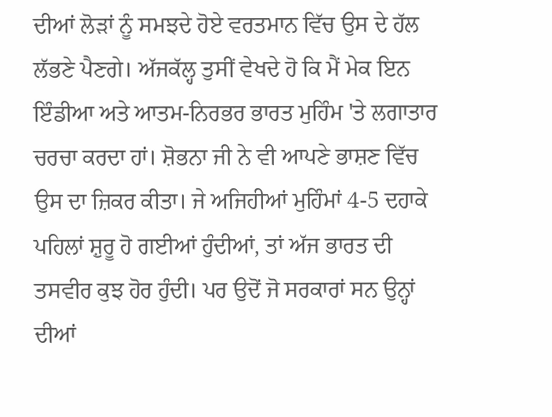ਦੀਆਂ ਲੋੜਾਂ ਨੂੰ ਸਮਝਦੇ ਹੋਏ ਵਰਤਮਾਨ ਵਿੱਚ ਉਸ ਦੇ ਹੱਲ ਲੱਭਣੇ ਪੈਣਗੇ। ਅੱਜਕੱਲ੍ਹ ਤੁਸੀਂ ਵੇਖਦੇ ਹੋ ਕਿ ਮੈਂ ਮੇਕ ਇਨ ਇੰਡੀਆ ਅਤੇ ਆਤਮ-ਨਿਰਭਰ ਭਾਰਤ ਮੁਹਿੰਮ 'ਤੇ ਲਗਾਤਾਰ ਚਰਚਾ ਕਰਦਾ ਹਾਂ। ਸ਼ੋਭਨਾ ਜੀ ਨੇ ਵੀ ਆਪਣੇ ਭਾਸ਼ਣ ਵਿੱਚ ਉਸ ਦਾ ਜ਼ਿਕਰ ਕੀਤਾ। ਜੇ ਅਜਿਹੀਆਂ ਮੁਹਿੰਮਾਂ 4-5 ਦਹਾਕੇ ਪਹਿਲਾਂ ਸ਼ੁਰੂ ਹੋ ਗਈਆਂ ਹੁੰਦੀਆਂ, ਤਾਂ ਅੱਜ ਭਾਰਤ ਦੀ ਤਸਵੀਰ ਕੁਝ ਹੋਰ ਹੁੰਦੀ। ਪਰ ਉਦੋਂ ਜੋ ਸਰਕਾਰਾਂ ਸਨ ਉਨ੍ਹਾਂ ਦੀਆਂ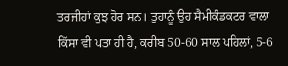ਤਰਜੀਹਾਂ ਕੁਝ ਹੋਰ ਸਨ। ਤੁਹਾਨੂੰ ਉਹ ਸੈਮੀਕੰਡਕਟਰ ਵਾਲਾ ਕਿੱਸਾ ਵੀ ਪਤਾ ਹੀ ਹੈ, ਕਰੀਬ 50-60 ਸਾਲ ਪਹਿਲਾਂ, 5-6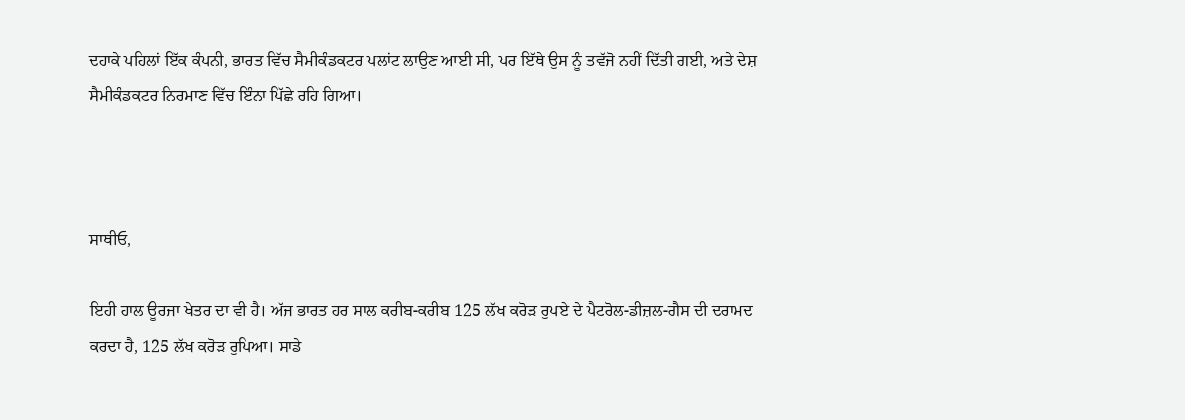ਦਹਾਕੇ ਪਹਿਲਾਂ ਇੱਕ ਕੰਪਨੀ, ਭਾਰਤ ਵਿੱਚ ਸੈਮੀਕੰਡਕਟਰ ਪਲਾਂਟ ਲਾਉਣ ਆਈ ਸੀ, ਪਰ ਇੱਥੇ ਉਸ ਨੂੰ ਤਵੱਜੋ ਨਹੀਂ ਦਿੱਤੀ ਗਈ, ਅਤੇ ਦੇਸ਼ ਸੈਮੀਕੰਡਕਟਰ ਨਿਰਮਾਣ ਵਿੱਚ ਇੰਨਾ ਪਿੱਛੇ ਰਹਿ ਗਿਆ।



ਸਾਥੀਓ,

ਇਹੀ ਹਾਲ ਊਰਜਾ ਖੇਤਰ ਦਾ ਵੀ ਹੈ। ਅੱਜ ਭਾਰਤ ਹਰ ਸਾਲ ਕਰੀਬ-ਕਰੀਬ 125 ਲੱਖ ਕਰੋੜ ਰੁਪਏ ਦੇ ਪੈਟਰੋਲ-ਡੀਜ਼ਲ-ਗੈਸ ਦੀ ਦਰਾਮਦ ਕਰਦਾ ਹੈ, 125 ਲੱਖ ਕਰੋੜ ਰੁਪਿਆ। ਸਾਡੇ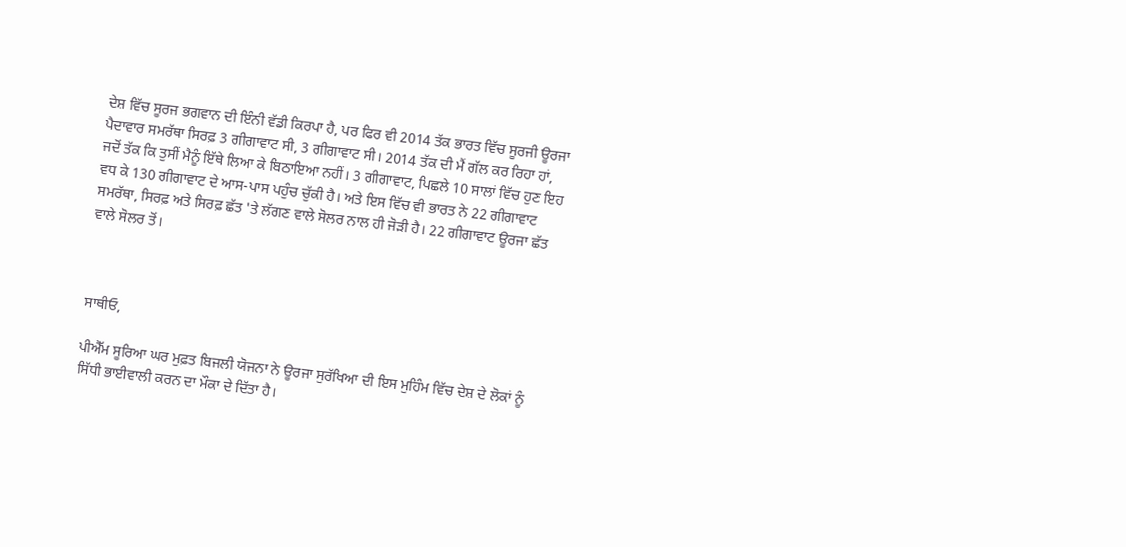ਦੇਸ਼ ਵਿੱਚ ਸੂਰਜ ਭਗਵਾਨ ਦੀ ਇੰਨੀ ਵੱਡੀ ਕਿਰਪਾ ਹੈ, ਪਰ ਫਿਰ ਵੀ 2014 ਤੱਕ ਭਾਰਤ ਵਿੱਚ ਸੂਰਜੀ ਊਰਜਾ ਪੈਦਾਵਾਰ ਸਮਰੱਥਾ ਸਿਰਫ਼ 3 ਗੀਗਾਵਾਟ ਸੀ, 3 ਗੀਗਾਵਾਟ ਸੀ। 2014 ਤੱਕ ਦੀ ਮੈਂ ਗੱਲ ਕਰ ਰਿਹਾ ਹਾਂ, ਜਦੋਂ ਤੱਕ ਕਿ ਤੁਸੀਂ ਮੈਨੂੰ ਇੱਥੇ ਲਿਆ ਕੇ ਬਿਠਾਇਆ ਨਹੀਂ। 3 ਗੀਗਾਵਾਟ, ਪਿਛਲੇ 10 ਸਾਲਾਂ ਵਿੱਚ ਹੁਣ ਇਹ ਵਧ ਕੇ 130 ਗੀਗਾਵਾਟ ਦੇ ਆਸ-ਪਾਸ ਪਹੁੰਚ ਚੁੱਕੀ ਹੈ। ਅਤੇ ਇਸ ਵਿੱਚ ਵੀ ਭਾਰਤ ਨੇ 22 ਗੀਗਾਵਾਟ ਸਮਰੱਥਾ, ਸਿਰਫ਼ ਅਤੇ ਸਿਰਫ਼ ਛੱਤ 'ਤੇ ਲੱਗਣ ਵਾਲੇ ਸੋਲਰ ਨਾਲ ਹੀ ਜੋੜੀ ਹੈ। 22 ਗੀਗਾਵਾਟ ਊਰਜਾ ਛੱਤ ਵਾਲੇ ਸੋਲਰ ਤੋਂ।



ਸਾਥੀਓ,

ਪੀਐੱਮ ਸੂਰਿਆ ਘਰ ਮੁਫ਼ਤ ਬਿਜਲੀ ਯੋਜਨਾ ਨੇ ਊਰਜਾ ਸੁਰੱਖਿਆ ਦੀ ਇਸ ਮੁਹਿੰਮ ਵਿੱਚ ਦੇਸ਼ ਦੇ ਲੋਕਾਂ ਨੂੰ ਸਿੱਧੀ ਭਾਈਵਾਲੀ ਕਰਨ ਦਾ ਮੌਕਾ ਦੇ ਦਿੱਤਾ ਹੈ।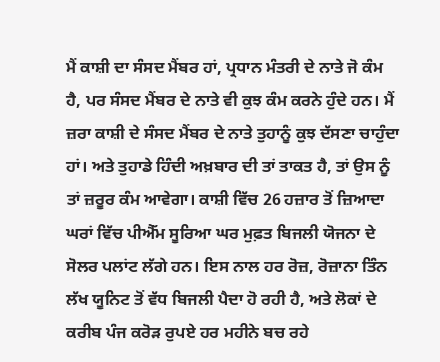ਮੈਂ ਕਾਸ਼ੀ ਦਾ ਸੰਸਦ ਮੈਂਬਰ ਹਾਂ, ਪ੍ਰਧਾਨ ਮੰਤਰੀ ਦੇ ਨਾਤੇ ਜੋ ਕੰਮ ਹੈ, ਪਰ ਸੰਸਦ ਮੈਂਬਰ ਦੇ ਨਾਤੇ ਵੀ ਕੁਝ ਕੰਮ ਕਰਨੇ ਹੁੰਦੇ ਹਨ। ਮੈਂ ਜ਼ਰਾ ਕਾਸ਼ੀ ਦੇ ਸੰਸਦ ਮੈਂਬਰ ਦੇ ਨਾਤੇ ਤੁਹਾਨੂੰ ਕੁਝ ਦੱਸਣਾ ਚਾਹੁੰਦਾ ਹਾਂ। ਅਤੇ ਤੁਹਾਡੇ ਹਿੰਦੀ ਅਖ਼ਬਾਰ ਦੀ ਤਾਂ ਤਾਕਤ ਹੈ, ਤਾਂ ਉਸ ਨੂੰ ਤਾਂ ਜ਼ਰੂਰ ਕੰਮ ਆਵੇਗਾ। ਕਾਸ਼ੀ ਵਿੱਚ 26 ਹਜ਼ਾਰ ਤੋਂ ਜ਼ਿਆਦਾ ਘਰਾਂ ਵਿੱਚ ਪੀਐੱਮ ਸੂਰਿਆ ਘਰ ਮੁਫ਼ਤ ਬਿਜਲੀ ਯੋਜਨਾ ਦੇ ਸੋਲਰ ਪਲਾਂਟ ਲੱਗੇ ਹਨ। ਇਸ ਨਾਲ ਹਰ ਰੋਜ਼, ਰੋਜ਼ਾਨਾ ਤਿੰਨ ਲੱਖ ਯੂਨਿਟ ਤੋਂ ਵੱਧ ਬਿਜਲੀ ਪੈਦਾ ਹੋ ਰਹੀ ਹੈ, ਅਤੇ ਲੋਕਾਂ ਦੇ ਕਰੀਬ ਪੰਜ ਕਰੋੜ ਰੁਪਏ ਹਰ ਮਹੀਨੇ ਬਚ ਰਹੇ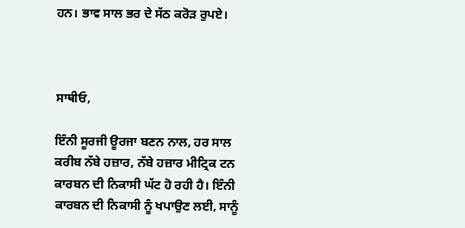ਹਨ। ਭਾਵ ਸਾਲ ਭਰ ਦੇ ਸੱਠ ਕਰੋੜ ਰੁਪਏ।



ਸਾਥੀਓ,

ਇੰਨੀ ਸੂਰਜੀ ਊਰਜਾ ਬਣਨ ਨਾਲ, ਹਰ ਸਾਲ ਕਰੀਬ ਨੱਬੇ ਹਜ਼ਾਰ, ਨੱਬੇ ਹਜ਼ਾਰ ਮੀਟ੍ਰਿਕ ਟਨ ਕਾਰਬਨ ਦੀ ਨਿਕਾਸੀ ਘੱਟ ਹੋ ਰਹੀ ਹੈ। ਇੰਨੀ ਕਾਰਬਨ ਦੀ ਨਿਕਾਸੀ ਨੂੰ ਖਪਾਉਣ ਲਈ, ਸਾਨੂੰ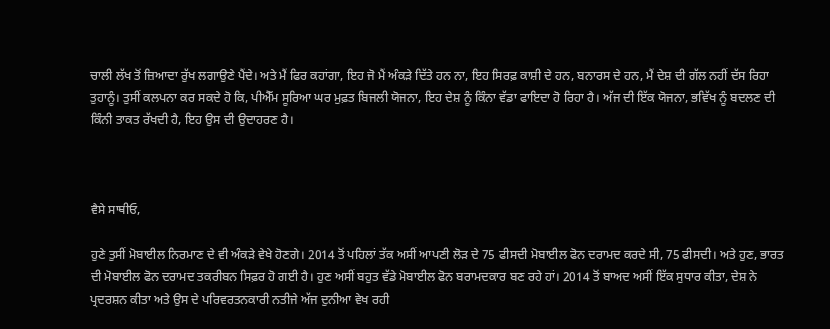ਚਾਲੀ ਲੱਖ ਤੋਂ ਜ਼ਿਆਦਾ ਰੁੱਖ ਲਗਾਉਣੇ ਪੈਂਦੇ। ਅਤੇ ਮੈਂ ਫਿਰ ਕਹਾਂਗਾ, ਇਹ ਜੋ ਮੈਂ ਅੰਕੜੇ ਦਿੱਤੇ ਹਨ ਨਾ, ਇਹ ਸਿਰਫ਼ ਕਾਸ਼ੀ ਦੇ ਹਨ, ਬਨਾਰਸ ਦੇ ਹਨ, ਮੈਂ ਦੇਸ਼ ਦੀ ਗੱਲ ਨਹੀਂ ਦੱਸ ਰਿਹਾ ਤੁਹਾਨੂੰ। ਤੁਸੀਂ ਕਲਪਨਾ ਕਰ ਸਕਦੇ ਹੋ ਕਿ, ਪੀਐੱਮ ਸੂਰਿਆ ਘਰ ਮੁਫ਼ਤ ਬਿਜਲੀ ਯੋਜਨਾ, ਇਹ ਦੇਸ਼ ਨੂੰ ਕਿੰਨਾ ਵੱਡਾ ਫਾਇਦਾ ਹੋ ਰਿਹਾ ਹੈ। ਅੱਜ ਦੀ ਇੱਕ ਯੋਜਨਾ, ਭਵਿੱਖ ਨੂੰ ਬਦਲਣ ਦੀ ਕਿੰਨੀ ਤਾਕਤ ਰੱਖਦੀ ਹੈ, ਇਹ ਉਸ ਦੀ ਉਦਾਹਰਣ ਹੈ।



ਵੈਸੇ ਸਾਥੀਓ,

ਹੁਣੇ ਤੁਸੀਂ ਮੋਬਾਈਲ ਨਿਰਮਾਣ ਦੇ ਵੀ ਅੰਕੜੇ ਵੇਖੇ ਹੋਣਗੇ। 2014 ਤੋਂ ਪਹਿਲਾਂ ਤੱਕ ਅਸੀਂ ਆਪਣੀ ਲੋੜ ਦੇ 75 ਫੀਸਦੀ ਮੋਬਾਈਲ ਫੋਨ ਦਰਾਮਦ ਕਰਦੇ ਸੀ, 75 ਫੀਸਦੀ। ਅਤੇ ਹੁਣ, ਭਾਰਤ ਦੀ ਮੋਬਾਈਲ ਫੋਨ ਦਰਾਮਦ ਤਕਰੀਬਨ ਸਿਫ਼ਰ ਹੋ ਗਈ ਹੈ। ਹੁਣ ਅਸੀਂ ਬਹੁਤ ਵੱਡੇ ਮੋਬਾਈਲ ਫੋਨ ਬਰਾਮਦਕਾਰ ਬਣ ਰਹੇ ਹਾਂ। 2014 ਤੋਂ ਬਾਅਦ ਅਸੀਂ ਇੱਕ ਸੁਧਾਰ ਕੀਤਾ, ਦੇਸ਼ ਨੇ ਪ੍ਰਦਰਸ਼ਨ ਕੀਤਾ ਅਤੇ ਉਸ ਦੇ ਪਰਿਵਰਤਨਕਾਰੀ ਨਤੀਜੇ ਅੱਜ ਦੁਨੀਆ ਵੇਖ ਰਹੀ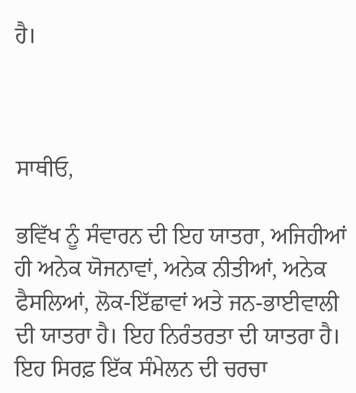ਹੈ।



ਸਾਥੀਓ,

ਭਵਿੱਖ ਨੂੰ ਸੰਵਾਰਨ ਦੀ ਇਹ ਯਾਤਰਾ, ਅਜਿਹੀਆਂ ਹੀ ਅਨੇਕ ਯੋਜਨਾਵਾਂ, ਅਨੇਕ ਨੀਤੀਆਂ, ਅਨੇਕ ਫੈਸਲਿਆਂ, ਲੋਕ-ਇੱਛਾਵਾਂ ਅਤੇ ਜਨ-ਭਾਈਵਾਲੀ ਦੀ ਯਾਤਰਾ ਹੈ। ਇਹ ਨਿਰੰਤਰਤਾ ਦੀ ਯਾਤਰਾ ਹੈ। ਇਹ ਸਿਰਫ਼ ਇੱਕ ਸੰਮੇਲਨ ਦੀ ਚਰਚਾ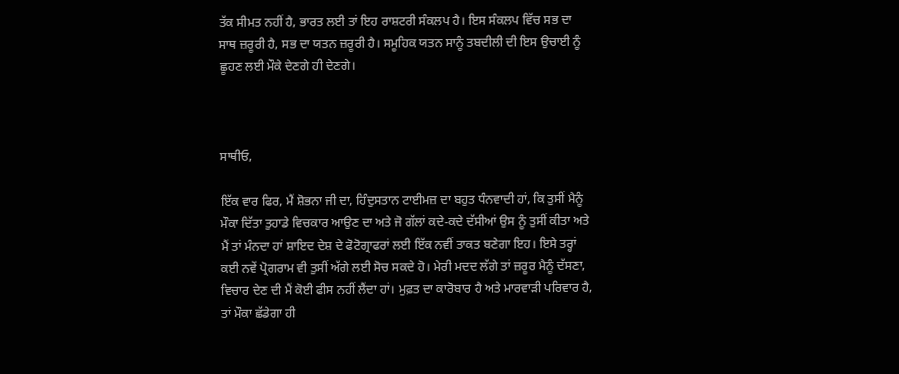ਤੱਕ ਸੀਮਤ ਨਹੀਂ ਹੈ, ਭਾਰਤ ਲਈ ਤਾਂ ਇਹ ਰਾਸ਼ਟਰੀ ਸੰਕਲਪ ਹੈ। ਇਸ ਸੰਕਲਪ ਵਿੱਚ ਸਭ ਦਾ ਸਾਥ ਜ਼ਰੂਰੀ ਹੈ, ਸਭ ਦਾ ਯਤਨ ਜ਼ਰੂਰੀ ਹੈ। ਸਮੂਹਿਕ ਯਤਨ ਸਾਨੂੰ ਤਬਦੀਲੀ ਦੀ ਇਸ ਉਚਾਈ ਨੂੰ ਛੂਹਣ ਲਈ ਮੌਕੇ ਦੇਣਗੇ ਹੀ ਦੇਣਗੇ।



ਸਾਥੀਓ,

ਇੱਕ ਵਾਰ ਫਿਰ, ਮੈਂ ਸ਼ੋਭਨਾ ਜੀ ਦਾ, ਹਿੰਦੁਸਤਾਨ ਟਾਈਮਜ਼ ਦਾ ਬਹੁਤ ਧੰਨਵਾਦੀ ਹਾਂ, ਕਿ ਤੁਸੀਂ ਮੈਨੂੰ ਮੌਕਾ ਦਿੱਤਾ ਤੁਹਾਡੇ ਵਿਚਕਾਰ ਆਉਣ ਦਾ ਅਤੇ ਜੋ ਗੱਲਾਂ ਕਦੇ-ਕਦੇ ਦੱਸੀਆਂ ਉਸ ਨੂੰ ਤੁਸੀਂ ਕੀਤਾ ਅਤੇ ਮੈਂ ਤਾਂ ਮੰਨਦਾ ਹਾਂ ਸ਼ਾਇਦ ਦੇਸ਼ ਦੇ ਫੋਟੋਗ੍ਰਾਫਰਾਂ ਲਈ ਇੱਕ ਨਵੀਂ ਤਾਕਤ ਬਣੇਗਾ ਇਹ। ਇਸੇ ਤਰ੍ਹਾਂ ਕਈ ਨਵੇਂ ਪ੍ਰੋਗਰਾਮ ਵੀ ਤੁਸੀਂ ਅੱਗੇ ਲਈ ਸੋਚ ਸਕਦੇ ਹੋ। ਮੇਰੀ ਮਦਦ ਲੱਗੇ ਤਾਂ ਜ਼ਰੂਰ ਮੈਨੂੰ ਦੱਸਣਾ, ਵਿਚਾਰ ਦੇਣ ਦੀ ਮੈਂ ਕੋਈ ਫੀਸ ਨਹੀਂ ਲੈਂਦਾ ਹਾਂ। ਮੁਫ਼ਤ ਦਾ ਕਾਰੋਬਾਰ ਹੈ ਅਤੇ ਮਾਰਵਾੜੀ ਪਰਿਵਾਰ ਹੈ, ਤਾਂ ਮੌਕਾ ਛੱਡੇਗਾ ਹੀ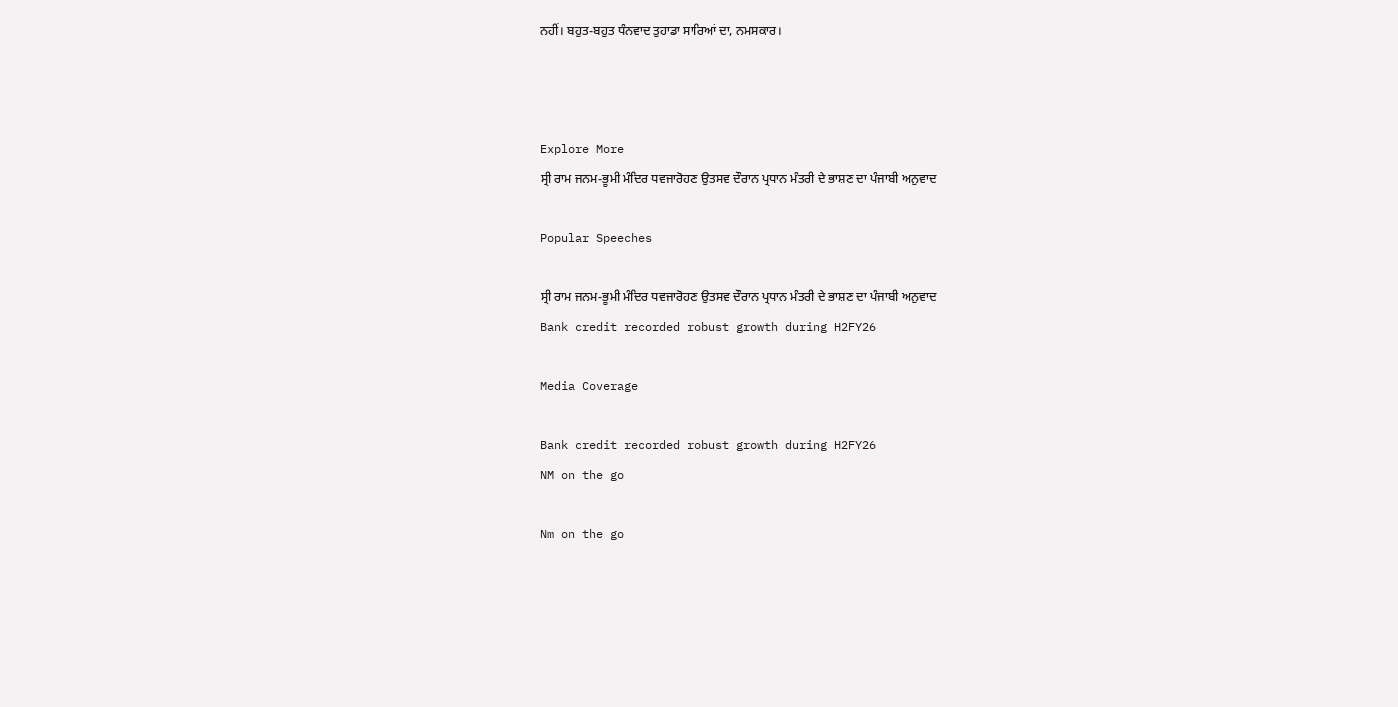ਨਹੀਂ। ਬਹੁਤ-ਬਹੁਤ ਧੰਨਵਾਦ ਤੁਹਾਡਾ ਸਾਰਿਆਂ ਦਾ, ਨਮਸਕਾਰ।



Explore More
ਸ੍ਰੀ ਰਾਮ ਜਨਮ-ਭੂਮੀ ਮੰਦਿਰ ਧਵਜਾਰੋਹਣ ਉਤਸਵ ਦੌਰਾਨ ਪ੍ਰਧਾਨ ਮੰਤਰੀ ਦੇ ਭਾਸ਼ਣ ਦਾ ਪੰਜਾਬੀ ਅਨੁਵਾਦ

Popular Speeches

ਸ੍ਰੀ ਰਾਮ ਜਨਮ-ਭੂਮੀ ਮੰਦਿਰ ਧਵਜਾਰੋਹਣ ਉਤਸਵ ਦੌਰਾਨ ਪ੍ਰਧਾਨ ਮੰਤਰੀ ਦੇ ਭਾਸ਼ਣ ਦਾ ਪੰਜਾਬੀ ਅਨੁਵਾਦ
Bank credit recorded robust growth during H2FY26

Media Coverage

Bank credit recorded robust growth during H2FY26
NM on the go

Nm on the go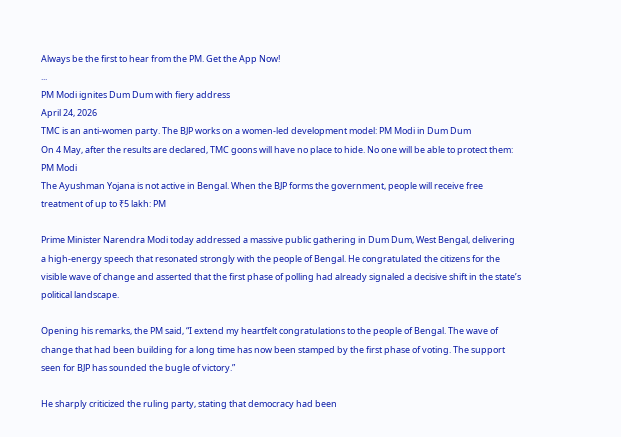Always be the first to hear from the PM. Get the App Now!
...
PM Modi ignites Dum Dum with fiery address
April 24, 2026
TMC is an anti-women party. The BJP works on a women-led development model: PM Modi in Dum Dum
On 4 May, after the results are declared, TMC goons will have no place to hide. No one will be able to protect them: PM Modi
The Ayushman Yojana is not active in Bengal. When the BJP forms the government, people will receive free treatment of up to ₹5 lakh: PM

Prime Minister Narendra Modi today addressed a massive public gathering in Dum Dum, West Bengal, delivering a high-energy speech that resonated strongly with the people of Bengal. He congratulated the citizens for the visible wave of change and asserted that the first phase of polling had already signaled a decisive shift in the state’s political landscape.

Opening his remarks, the PM said, “I extend my heartfelt congratulations to the people of Bengal. The wave of change that had been building for a long time has now been stamped by the first phase of voting. The support seen for BJP has sounded the bugle of victory.”

He sharply criticized the ruling party, stating that democracy had been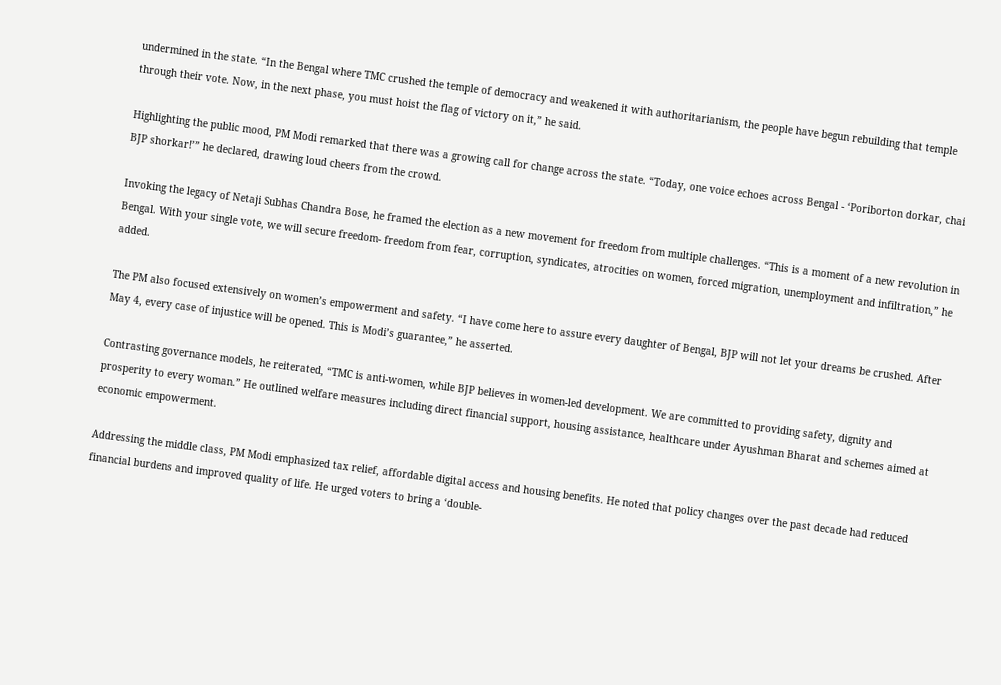undermined in the state. “In the Bengal where TMC crushed the temple of democracy and weakened it with authoritarianism, the people have begun rebuilding that temple through their vote. Now, in the next phase, you must hoist the flag of victory on it,” he said.

Highlighting the public mood, PM Modi remarked that there was a growing call for change across the state. “Today, one voice echoes across Bengal - ‘Poriborton dorkar, chai BJP shorkar!’” he declared, drawing loud cheers from the crowd.

Invoking the legacy of Netaji Subhas Chandra Bose, he framed the election as a new movement for freedom from multiple challenges. “This is a moment of a new revolution in Bengal. With your single vote, we will secure freedom- freedom from fear, corruption, syndicates, atrocities on women, forced migration, unemployment and infiltration,” he added.

The PM also focused extensively on women’s empowerment and safety. “I have come here to assure every daughter of Bengal, BJP will not let your dreams be crushed. After May 4, every case of injustice will be opened. This is Modi’s guarantee,” he asserted.

Contrasting governance models, he reiterated, “TMC is anti-women, while BJP believes in women-led development. We are committed to providing safety, dignity and prosperity to every woman.” He outlined welfare measures including direct financial support, housing assistance, healthcare under Ayushman Bharat and schemes aimed at economic empowerment.

Addressing the middle class, PM Modi emphasized tax relief, affordable digital access and housing benefits. He noted that policy changes over the past decade had reduced financial burdens and improved quality of life. He urged voters to bring a ‘double-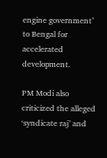engine government’ to Bengal for accelerated development.

PM Modi also criticized the alleged ‘syndicate raj’ and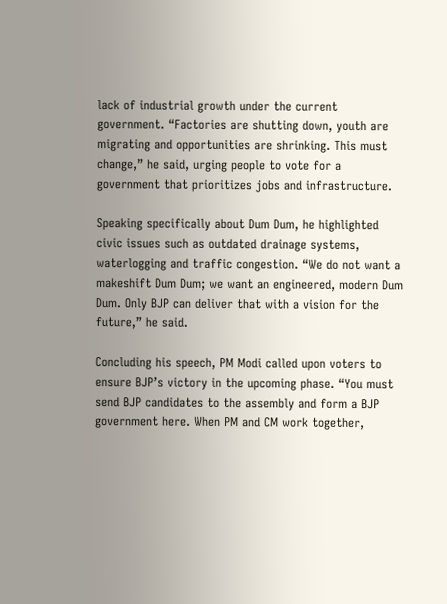lack of industrial growth under the current government. “Factories are shutting down, youth are migrating and opportunities are shrinking. This must change,” he said, urging people to vote for a government that prioritizes jobs and infrastructure.

Speaking specifically about Dum Dum, he highlighted civic issues such as outdated drainage systems, waterlogging and traffic congestion. “We do not want a makeshift Dum Dum; we want an engineered, modern Dum Dum. Only BJP can deliver that with a vision for the future,” he said.

Concluding his speech, PM Modi called upon voters to ensure BJP’s victory in the upcoming phase. “You must send BJP candidates to the assembly and form a BJP government here. When PM and CM work together,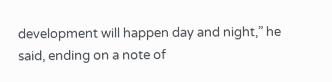development will happen day and night,” he said, ending on a note of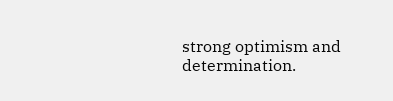strong optimism and determination.